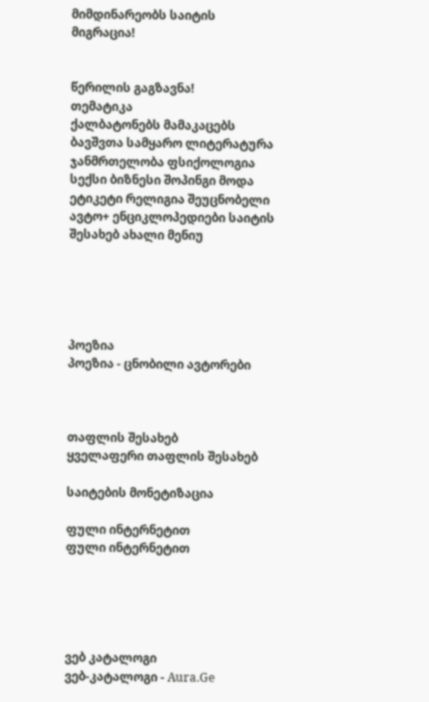მიმდინარეობს საიტის მიგრაცია!


წერილის გაგზავნა!
თემატიკა
ქალბატონებს მამაკაცებს ბავშვთა სამყარო ლიტერატურა ჯანმრთელობა ფსიქოლოგია სექსი ბიზნესი შოპინგი მოდა ეტიკეტი რელიგია შეუცნობელი ავტო+ ენციკლოპედიები საიტის შესახებ ახალი მენიუ





პოეზია
პოეზია - ცნობილი ავტორები



თაფლის შესახებ
ყველაფერი თაფლის შესახებ

საიტების მონეტიზაცია

ფული ინტერნეტით
ფული ინტერნეტით





ვებ კატალოგი
ვებ-კატალოგი - Aura.Ge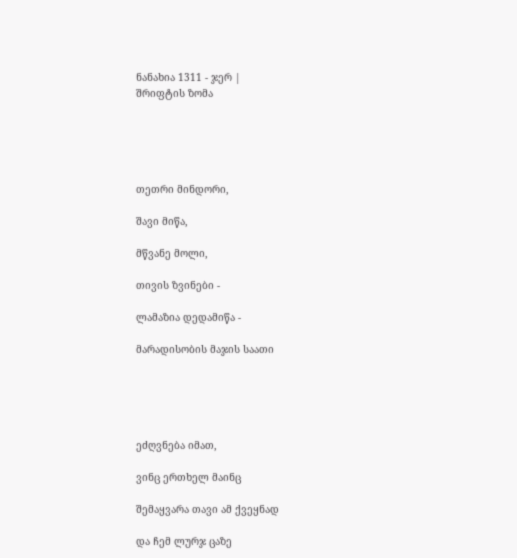ნანახია 1311 - ჯერ |
შრიფტის ზომა





თეთრი მინდორი,

შავი მიწა,

მწვანე მოლი,

თივის ზვინები -

ლამაზია დედამიწა -

მარადისობის მაჯის საათი





ეძღვნება იმათ,

ვინც ერთხელ მაინც

შემაყვარა თავი ამ ქვეყნად

და ჩემ ლურჯ ცაზე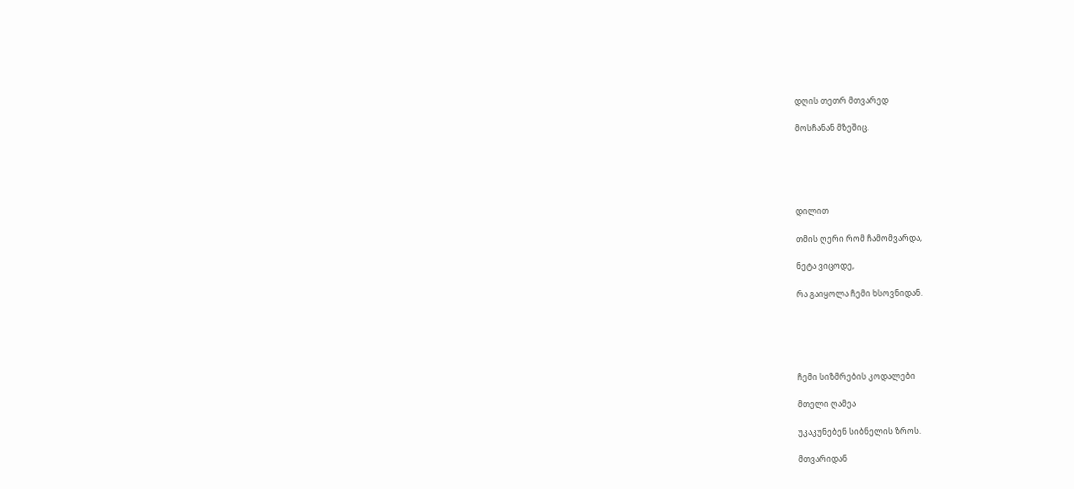დღის თეთრ მთვარედ

მოსჩანან მზეშიც.





დილით

თმის ღერი რომ ჩამომვარდა,

ნეტა ვიცოდე,

რა გაიყოლა ჩემი ხსოვნიდან.





ჩემი სიზმრების კოდალები

მთელი ღამეა

უკაკუნებენ სიბნელის ზროს.

მთვარიდან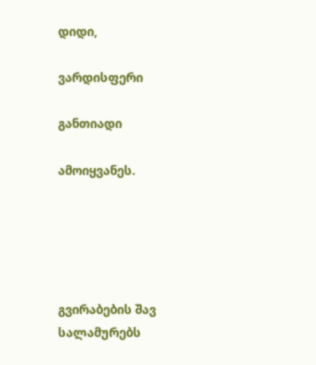დიდი,

ვარდისფერი

განთიადი

ამოიყვანეს.





გვირაბების შავ სალამურებს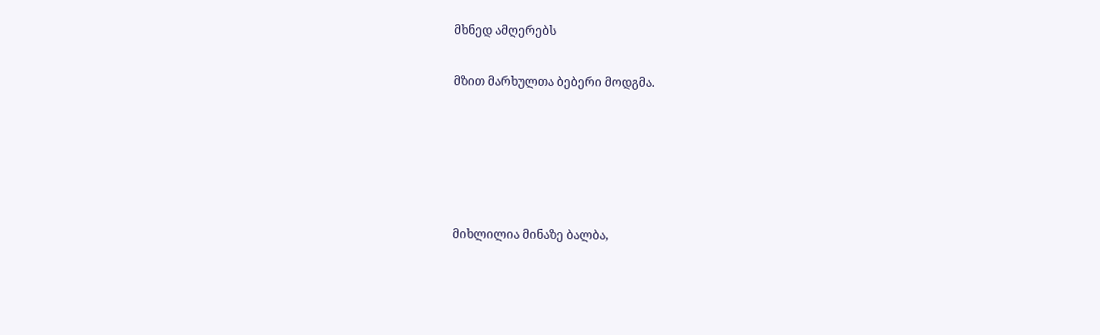მხნედ ამღერებს

მზით მარხულთა ბებერი მოდგმა.





მიხლილია მინაზე ბალბა,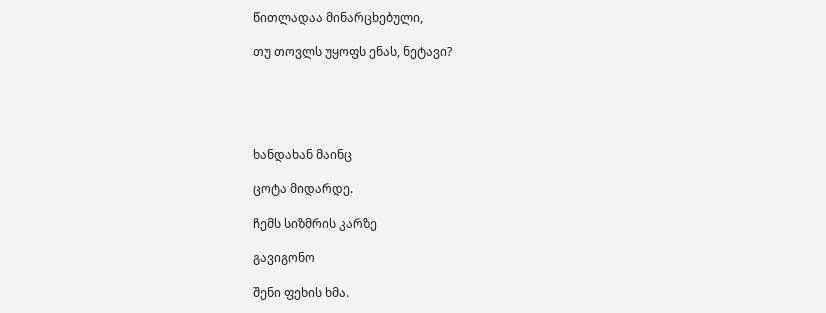წითლადაა მინარცხებული,

თუ თოვლს უყოფს ენას, ნეტავი?





ხანდახან მაინც

ცოტა მიდარდე.

ჩემს სიზმრის კარზე

გავიგონო

შენი ფეხის ხმა.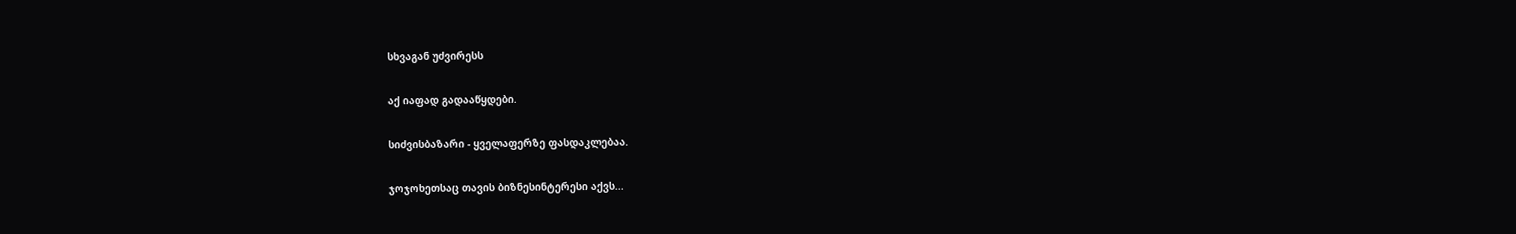სხვაგან უძვირესს

აქ იაფად გადააწყდები.

სიძვისბაზარი - ყველაფერზე ფასდაკლებაა.

ჯოჯოხეთსაც თავის ბიზნესინტერესი აქვს...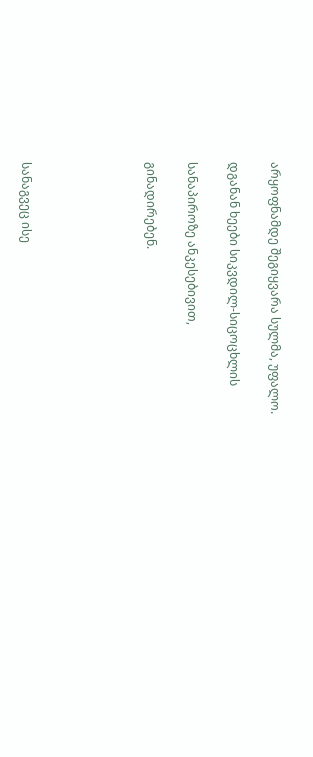არყოფნამდე შეგიყვარა სულმა, უფალო.

დგანან ხეები სიკვდილ-სიცოცხლის

სანაპიროზე ანკესებივით,

გინადირებენ.





სანაგვეც ისე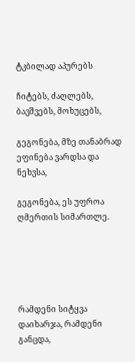ტკბილად აპურებს

ჩიტებს, ძაღლებს, ბავშვებს, მოხუცებს,

გეგონება, მზე თანაბრად ეფინება ვარდსა და ნეხვსა,

გეგონება, ეს უფროა ღმერთის სიმართლე.





რამდენი სიტყვა დაიხარჯა, რამდენი განცდა,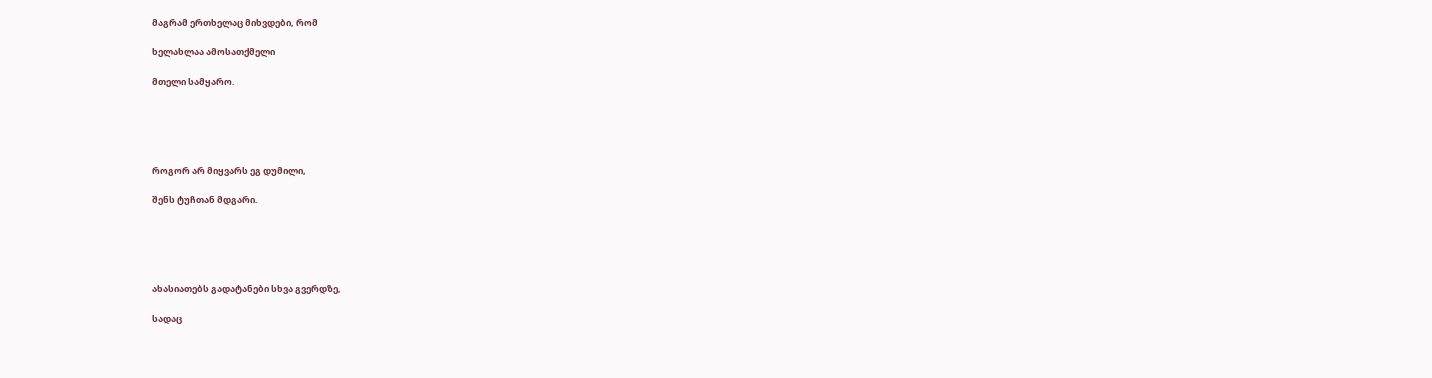მაგრამ ერთხელაც მიხვდები, რომ

ხელახლაა ამოსათქმელი

მთელი სამყარო.





როგორ არ მიყვარს ეგ დუმილი,

შენს ტუჩთან მდგარი.





ახასიათებს გადატანები სხვა გვერდზე,

სადაც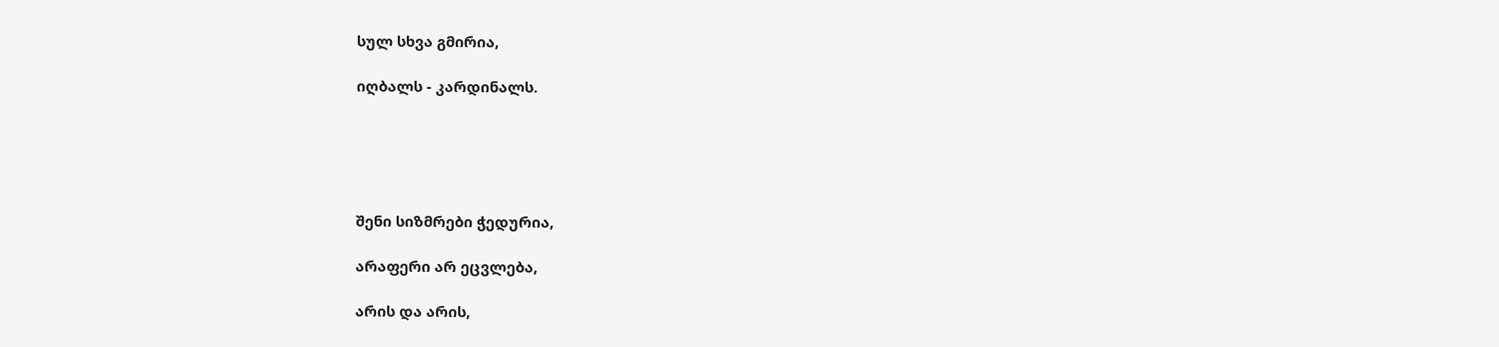სულ სხვა გმირია,

იღბალს - კარდინალს.





შენი სიზმრები ჭედურია,

არაფერი არ ეცვლება,

არის და არის,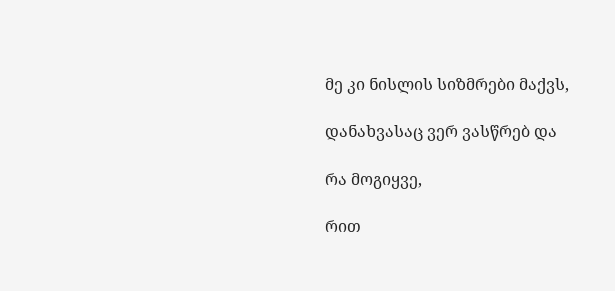მე კი ნისლის სიზმრები მაქვს,

დანახვასაც ვერ ვასწრებ და

რა მოგიყვე,

რით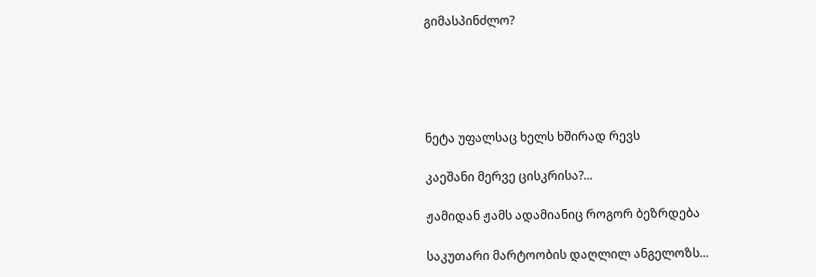გიმასპინძლო?





ნეტა უფალსაც ხელს ხშირად რევს

კაეშანი მერვე ცისკრისა?...

ჟამიდან ჟამს ადამიანიც როგორ ბეზრდება

საკუთარი მარტოობის დაღლილ ანგელოზს...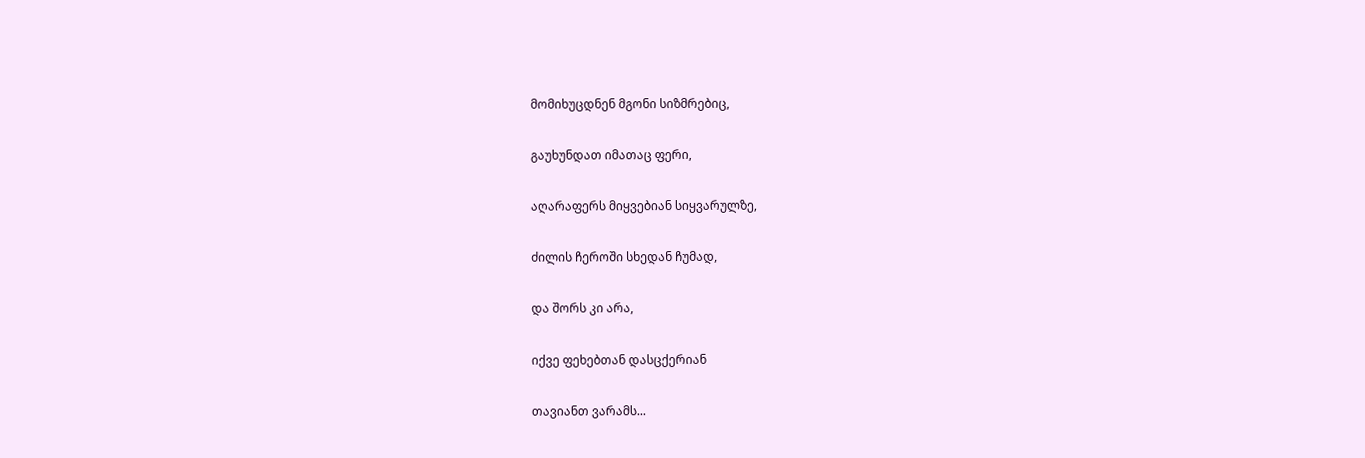მომიხუცდნენ მგონი სიზმრებიც,

გაუხუნდათ იმათაც ფერი,

აღარაფერს მიყვებიან სიყვარულზე,

ძილის ჩეროში სხედან ჩუმად,

და შორს კი არა,

იქვე ფეხებთან დასცქერიან

თავიანთ ვარამს...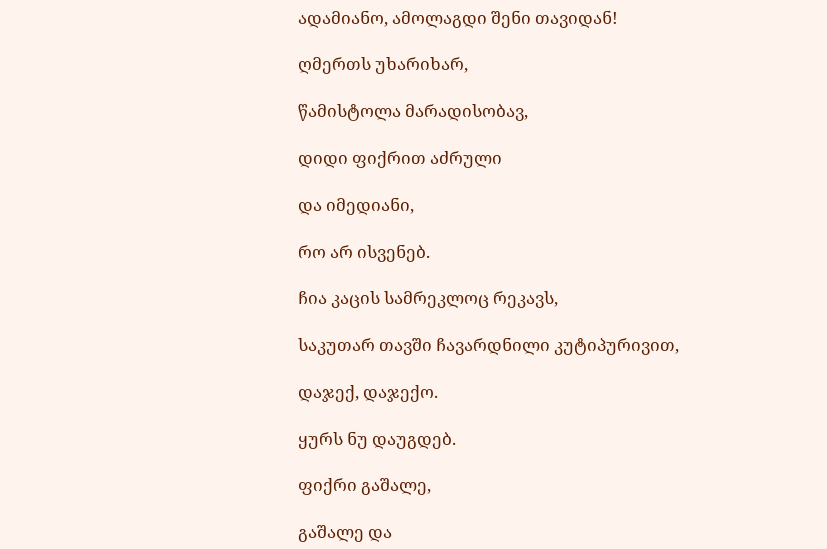ადამიანო, ამოლაგდი შენი თავიდან!

ღმერთს უხარიხარ,

წამისტოლა მარადისობავ,

დიდი ფიქრით აძრული

და იმედიანი,

რო არ ისვენებ.

ჩია კაცის სამრეკლოც რეკავს,

საკუთარ თავში ჩავარდნილი კუტიპურივით,

დაჯექ, დაჯექო.

ყურს ნუ დაუგდებ.

ფიქრი გაშალე,

გაშალე და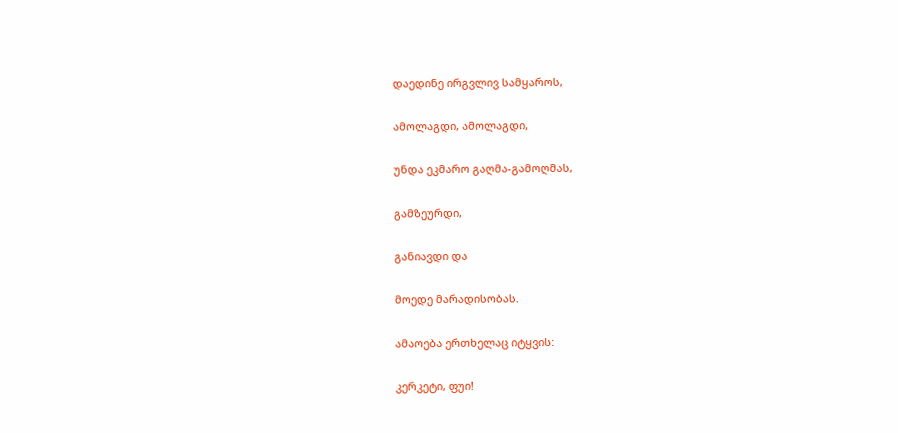დაედინე ირგვლივ სამყაროს,

ამოლაგდი, ამოლაგდი,

უნდა ეკმარო გაღმა-გამოღმას,

გამზეურდი,

განიავდი და

მოედე მარადისობას.

ამაოება ერთხელაც იტყვის:

კერკეტი, ფუი!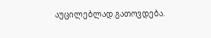აუცილებლად გათოვდება.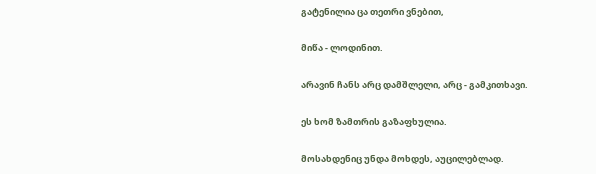გატენილია ცა თეთრი ვნებით,

მიწა - ლოდინით.

არავინ ჩანს არც დამშლელი, არც - გამკითხავი.

ეს ხომ ზამთრის გაზაფხულია.

მოსახდენიც უნდა მოხდეს, აუცილებლად.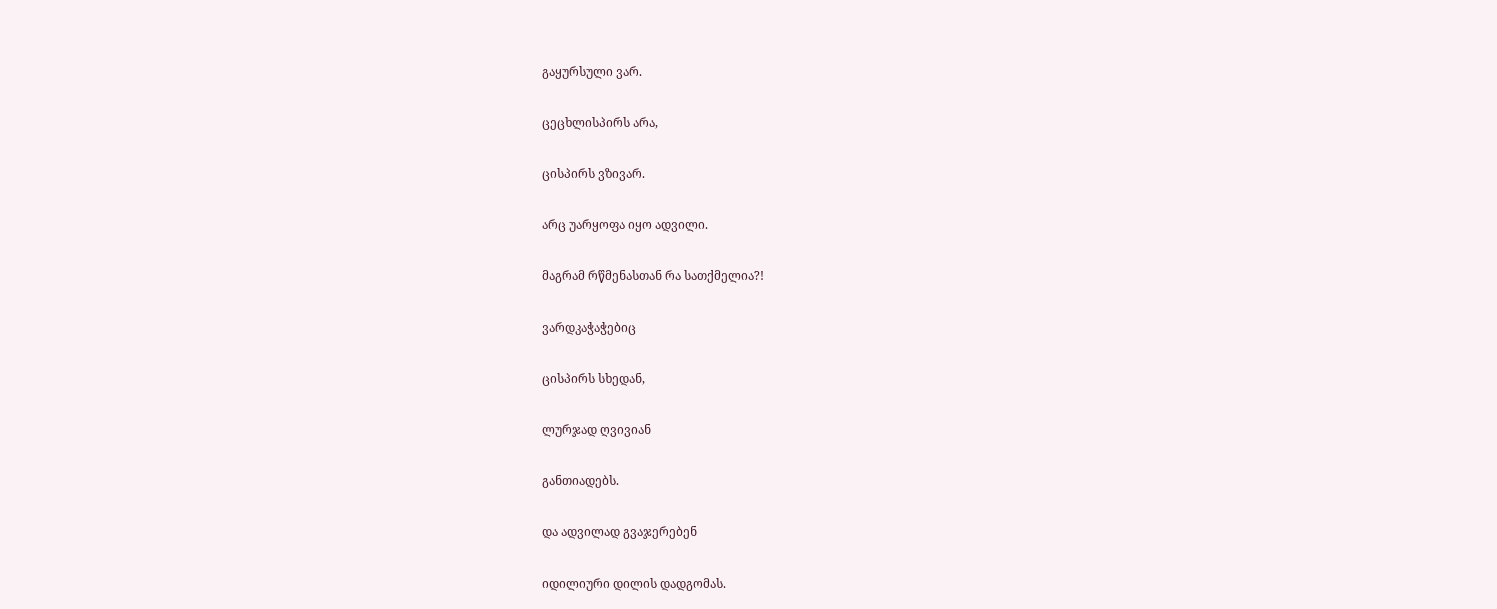გაყურსული ვარ.

ცეცხლისპირს არა,

ცისპირს ვზივარ.

არც უარყოფა იყო ადვილი.

მაგრამ რწმენასთან რა სათქმელია?!

ვარდკაჭაჭებიც

ცისპირს სხედან,

ლურჯად ღვივიან

განთიადებს.

და ადვილად გვაჯერებენ

იდილიური დილის დადგომას.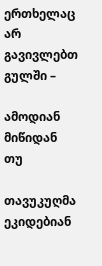ერთხელაც არ გავივლებთ გულში –

ამოდიან მიწიდან თუ

თავუკუღმა ეკიდებიან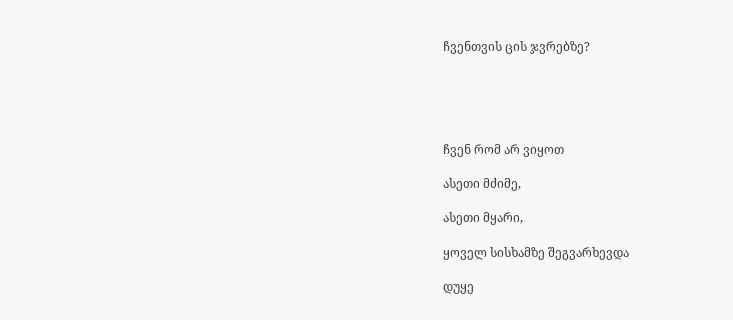ჩვენთვის ცის ჯვრებზე?





ჩვენ რომ არ ვიყოთ

ასეთი მძიმე,

ასეთი მყარი,

ყოველ სისხამზე შეგვარხევდა

დუყე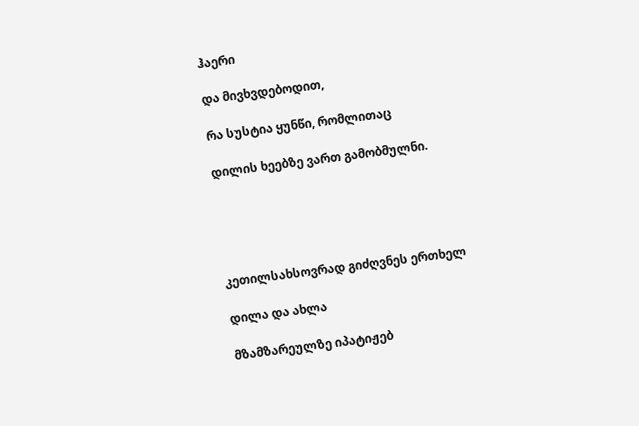ჰაერი

და მივხვდებოდით,

რა სუსტია ყუნწი, რომლითაც

დილის ხეებზე ვართ გამობმულნი.





კეთილსახსოვრად გიძღვნეს ერთხელ

დილა და ახლა

მზამზარეულზე იპატიჟებ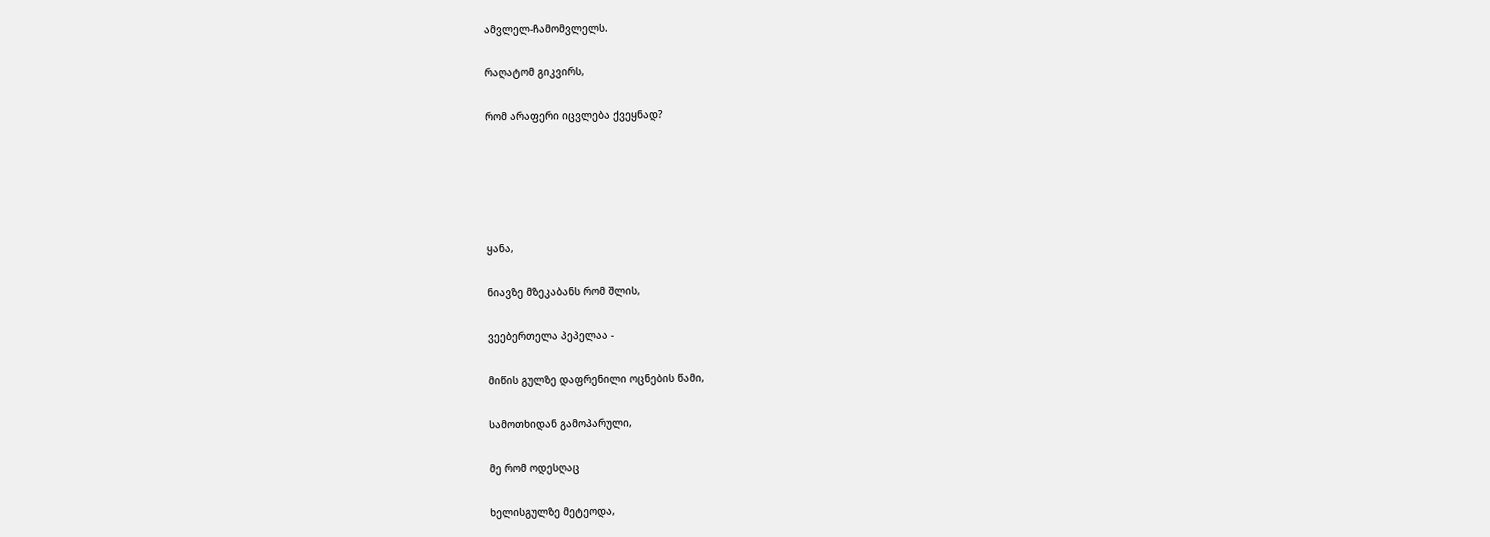ამვლელ-ჩამომვლელს.

რაღატომ გიკვირს,

რომ არაფერი იცვლება ქვეყნად?





ყანა,

ნიავზე მზეკაბანს რომ შლის,

ვეებერთელა პეპელაა -

მიწის გულზე დაფრენილი ოცნების წამი,

სამოთხიდან გამოპარული,

მე რომ ოდესღაც

ხელისგულზე მეტეოდა,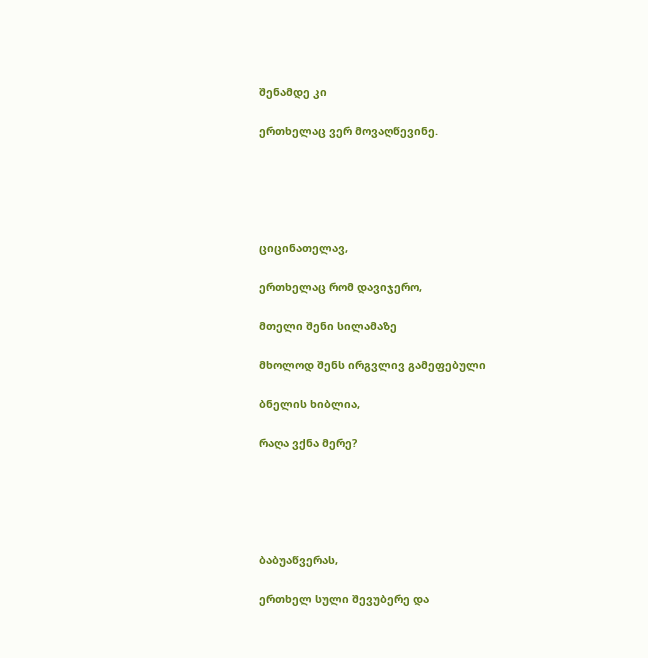შენამდე კი

ერთხელაც ვერ მოვაღწევინე.





ციცინათელავ,

ერთხელაც რომ დავიჯერო,

მთელი შენი სილამაზე

მხოლოდ შენს ირგვლივ გამეფებული

ბნელის ხიბლია,

რაღა ვქნა მერე?





ბაბუაწვერას,

ერთხელ სული შევუბერე და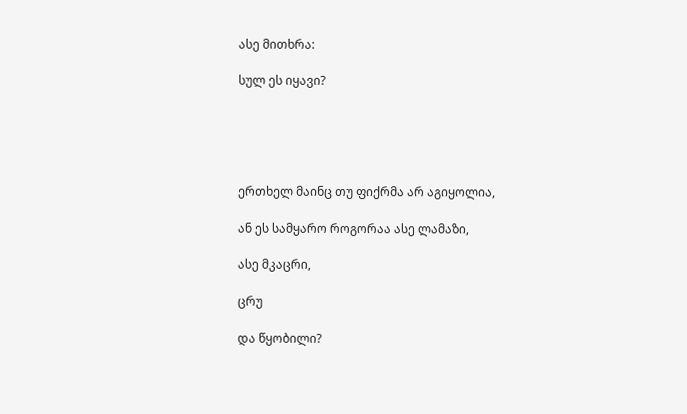ასე მითხრა:

სულ ეს იყავი?





ერთხელ მაინც თუ ფიქრმა არ აგიყოლია,

ან ეს სამყარო როგორაა ასე ლამაზი,

ასე მკაცრი,

ცრუ

და წყობილი?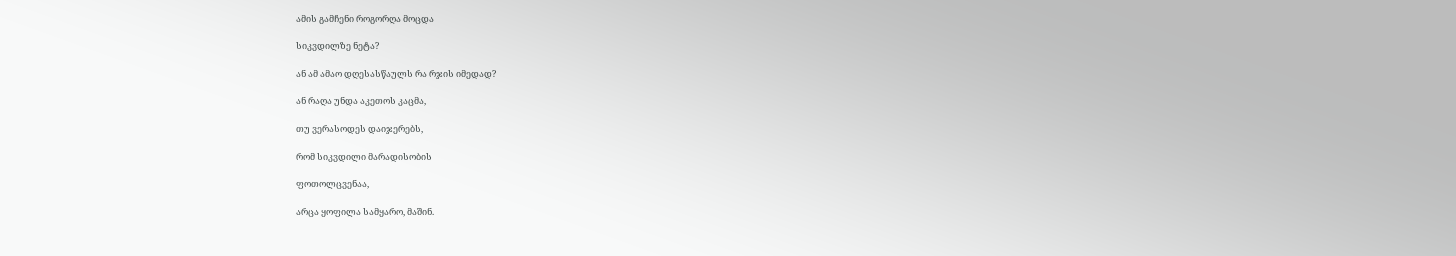ამის გამჩენი როგორღა მოცდა

სიკვდილზე ნეტა?

ან ამ ამაო დღესასწაულს რა რჯის იმედად?

ან რაღა უნდა აკეთოს კაცმა,

თუ ვერასოდეს დაიჯერებს,

რომ სიკვდილი მარადისობის

ფოთოლცვენაა,

არცა ყოფილა სამყარო, მაშინ.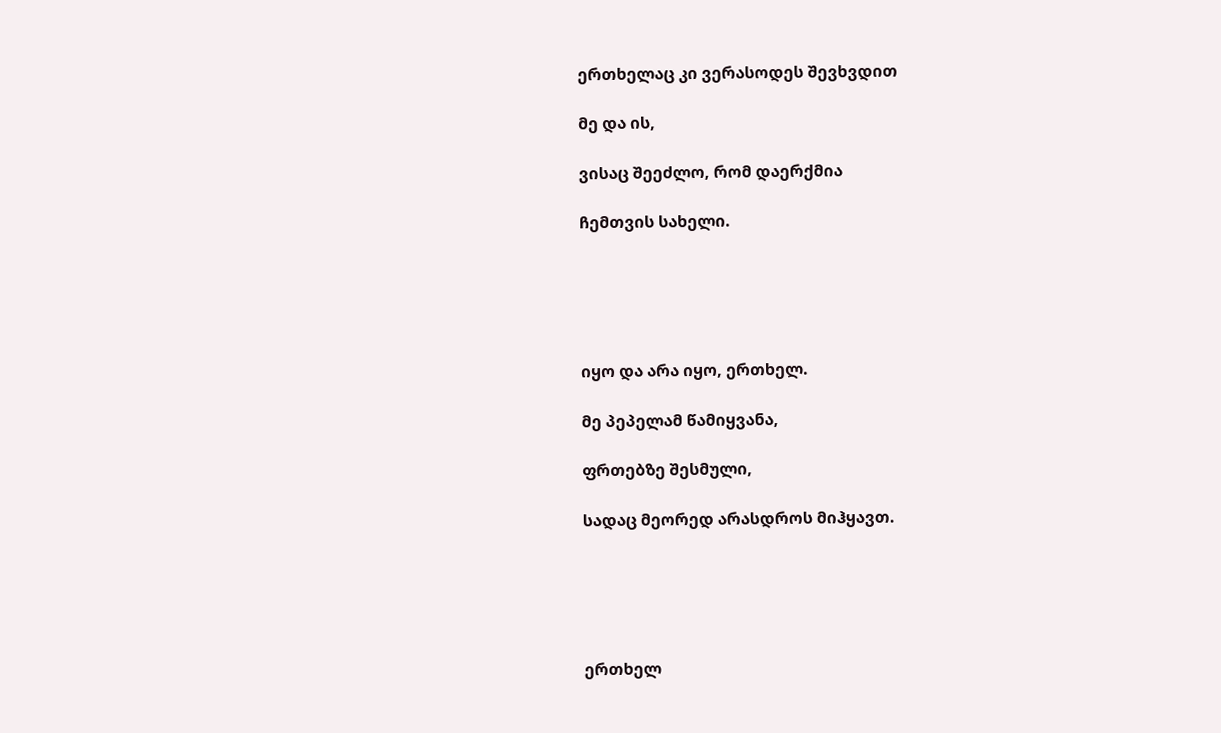ერთხელაც კი ვერასოდეს შევხვდით

მე და ის,

ვისაც შეეძლო, რომ დაერქმია

ჩემთვის სახელი.





იყო და არა იყო, ერთხელ.

მე პეპელამ წამიყვანა,

ფრთებზე შესმული,

სადაც მეორედ არასდროს მიჰყავთ.





ერთხელ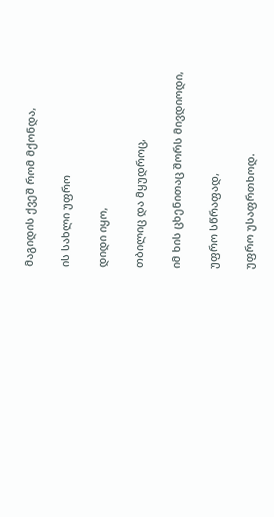მაგიდის ქვეშ რომ მქონდა,

ის სახლი უფრო

დიდი იყო,

თბილიც და მყუდროც,

იმ ხის ცხენითაც შორს მივდიოდი,

უფრო სწრაფად,

უფრო უსაფრთხოდ.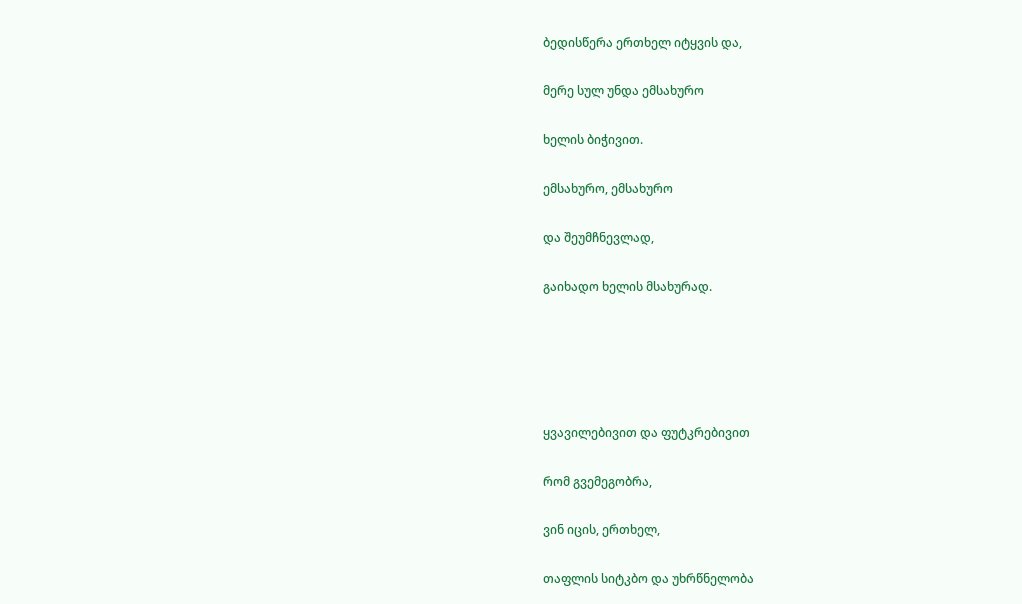ბედისწერა ერთხელ იტყვის და,

მერე სულ უნდა ემსახურო

ხელის ბიჭივით.

ემსახურო, ემსახურო

და შეუმჩნევლად,

გაიხადო ხელის მსახურად.





ყვავილებივით და ფუტკრებივით

რომ გვემეგობრა,

ვინ იცის, ერთხელ,

თაფლის სიტკბო და უხრწნელობა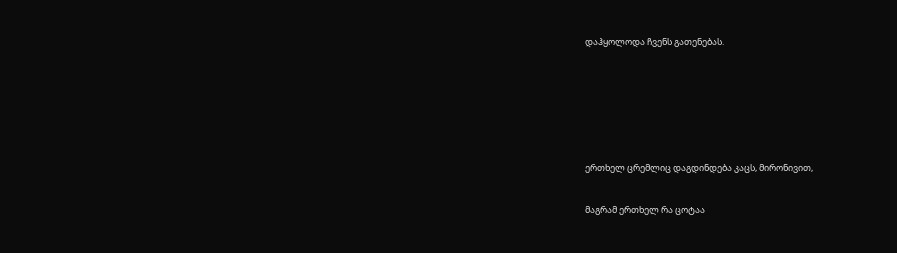დაჰყოლოდა ჩვენს გათენებას.





ერთხელ ცრემლიც დაგდინდება კაცს, მირონივით,

მაგრამ ერთხელ რა ცოტაა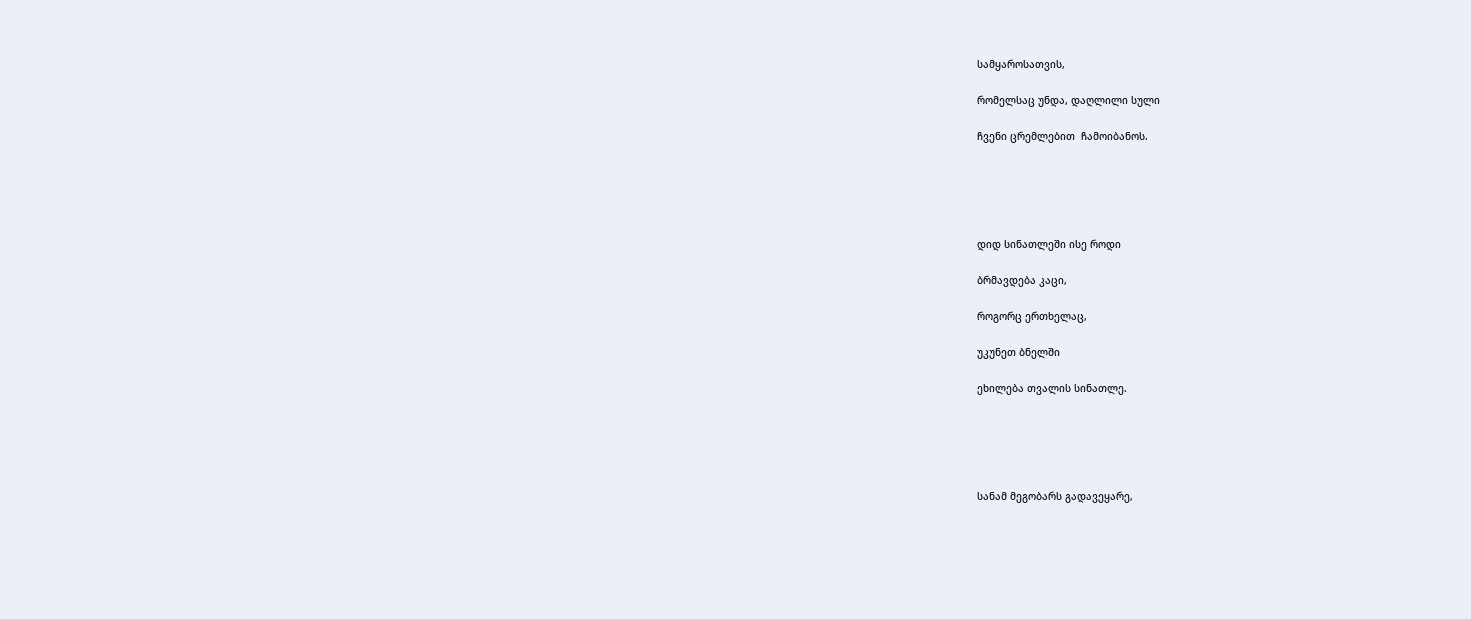სამყაროსათვის,

რომელსაც უნდა, დაღლილი სული

ჩვენი ცრემლებით  ჩამოიბანოს.





დიდ სინათლეში ისე როდი

ბრმავდება კაცი,

როგორც ერთხელაც,

უკუნეთ ბნელში

ეხილება თვალის სინათლე.





სანამ მეგობარს გადავეყარე,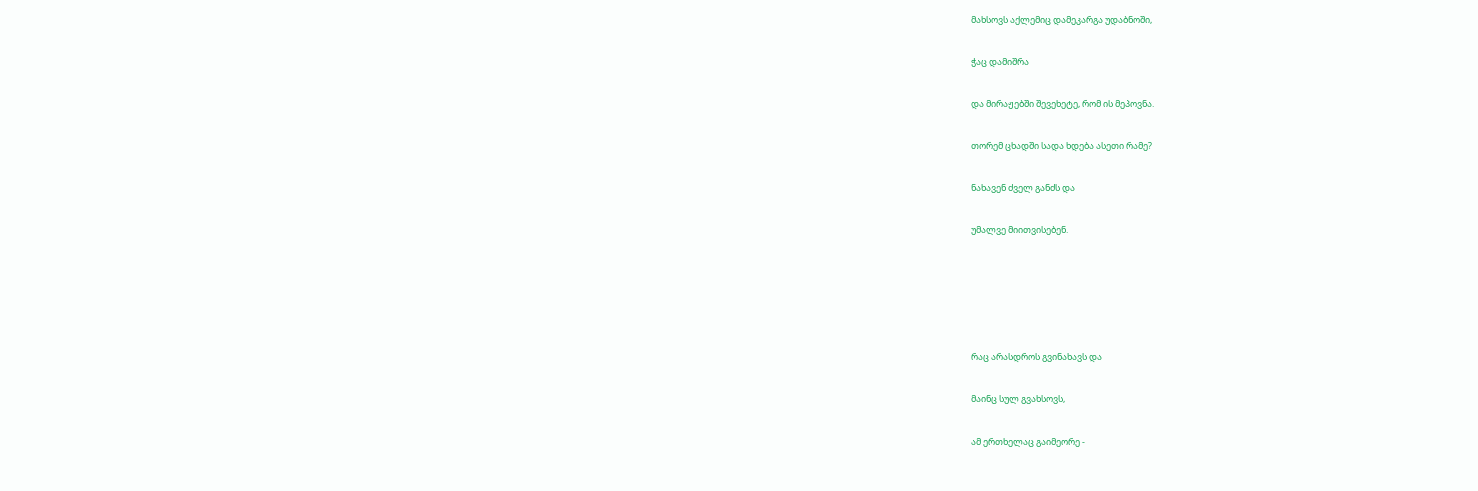მახსოვს აქლემიც დამეკარგა უდაბნოში,

ჭაც დამიშრა

და მირაჟებში შევეხეტე, რომ ის მეპოვნა.

თორემ ცხადში სადა ხდება ასეთი რამე?

ნახავენ ძველ განძს და

უმალვე მიითვისებენ.





რაც არასდროს გვინახავს და

მაინც სულ გვახსოვს,

ამ ერთხელაც გაიმეორე -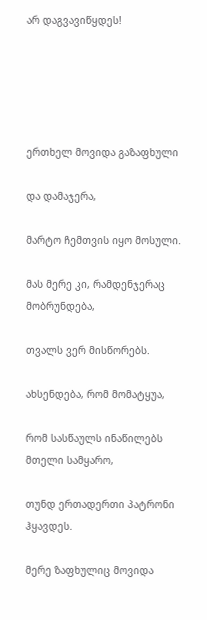არ დაგვავიწყდეს!





ერთხელ მოვიდა გაზაფხული

და დამაჯერა,

მარტო ჩემთვის იყო მოსული.

მას მერე კი, რამდენჯერაც მობრუნდება,

თვალს ვერ მისწორებს.

ახსენდება, რომ მომატყუა,

რომ სასწაულს ინაწილებს მთელი სამყარო,

თუნდ ერთადერთი პატრონი ჰყავდეს.

მერე ზაფხულიც მოვიდა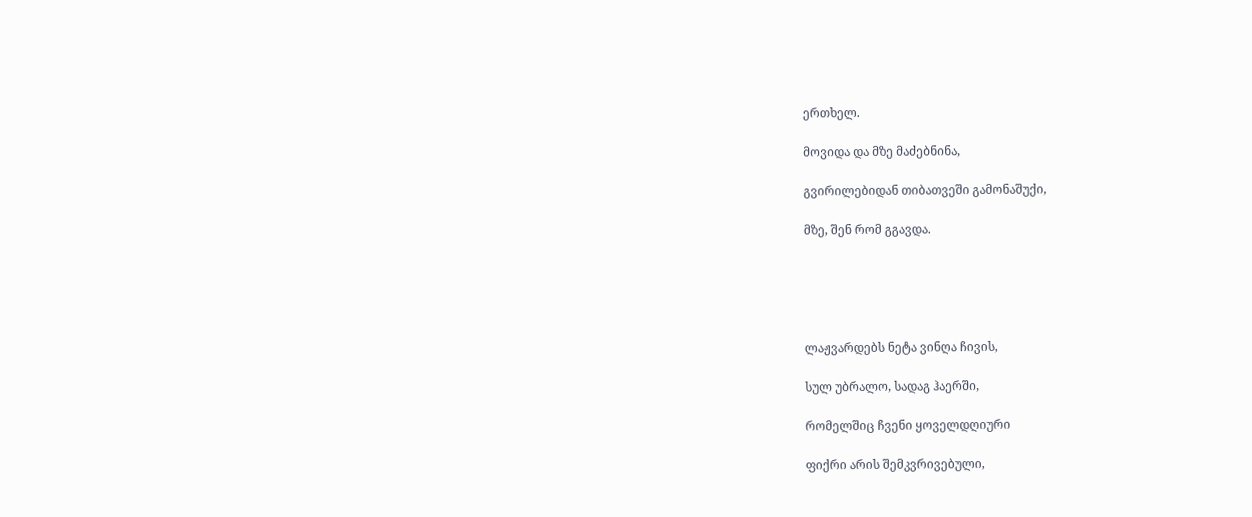ერთხელ.

მოვიდა და მზე მაძებნინა,

გვირილებიდან თიბათვეში გამონაშუქი,

მზე, შენ რომ გგავდა.





ლაჟვარდებს ნეტა ვინღა ჩივის,

სულ უბრალო, სადაგ ჰაერში,

რომელშიც ჩვენი ყოველდღიური

ფიქრი არის შემკვრივებული,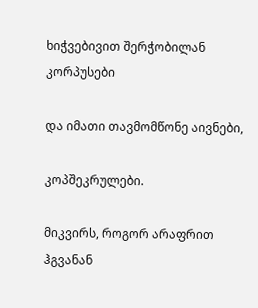ხიჭვებივით შერჭობილან კორპუსები

და იმათი თავმომწონე აივნები,

კოპშეკრულები.

მიკვირს, როგორ არაფრით ჰგვანან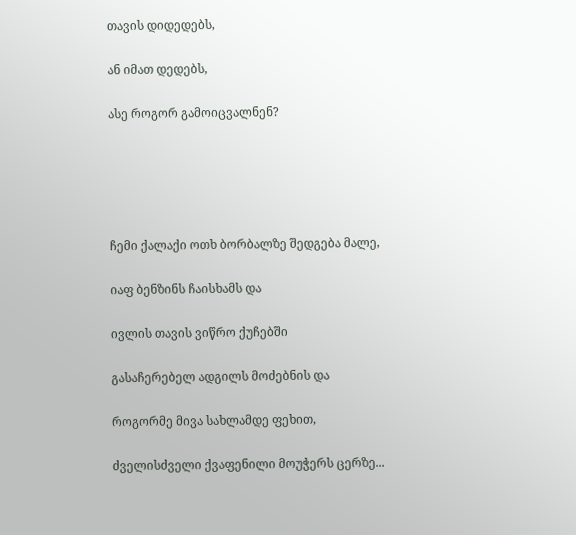თავის დიდედებს,

ან იმათ დედებს,

ასე როგორ გამოიცვალნენ?





ჩემი ქალაქი ოთხ ბორბალზე შედგება მალე,

იაფ ბენზინს ჩაისხამს და

ივლის თავის ვიწრო ქუჩებში

გასაჩერებელ ადგილს მოძებნის და

როგორმე მივა სახლამდე ფეხით,

ძველისძველი ქვაფენილი მოუჭერს ცერზე...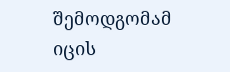შემოდგომამ იცის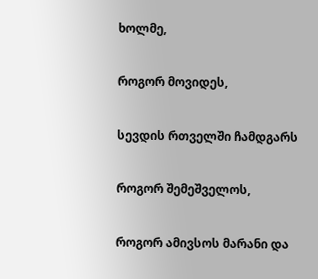ხოლმე,

როგორ მოვიდეს,

სევდის რთველში ჩამდგარს

როგორ შემეშველოს,

როგორ ამივსოს მარანი და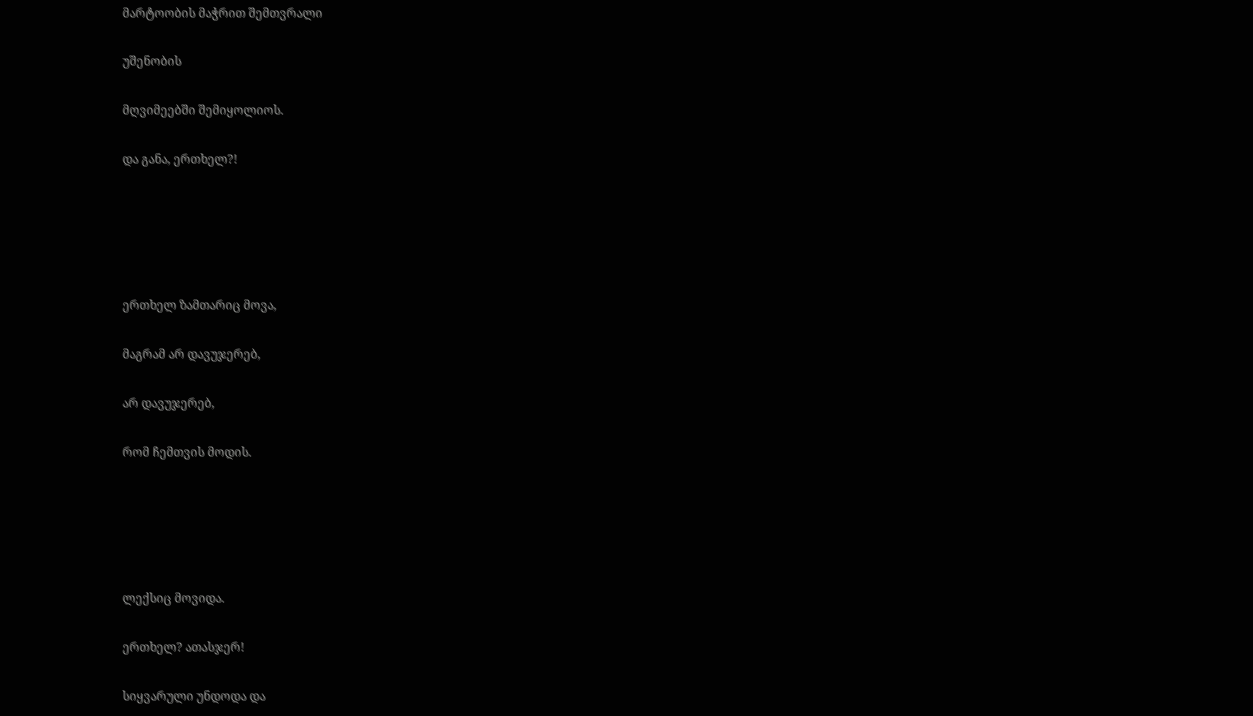მარტოობის მაჭრით შემთვრალი

უშენობის

მღვიმეებში შემიყოლიოს.

და განა, ერთხელ?!





ერთხელ ზამთარიც მოვა,

მაგრამ არ დავუჯერებ,

არ დავუჯერებ,

რომ ჩემთვის მოდის.





ლექსიც მოვიდა.

ერთხელ? ათასჯერ!

სიყვარული უნდოდა და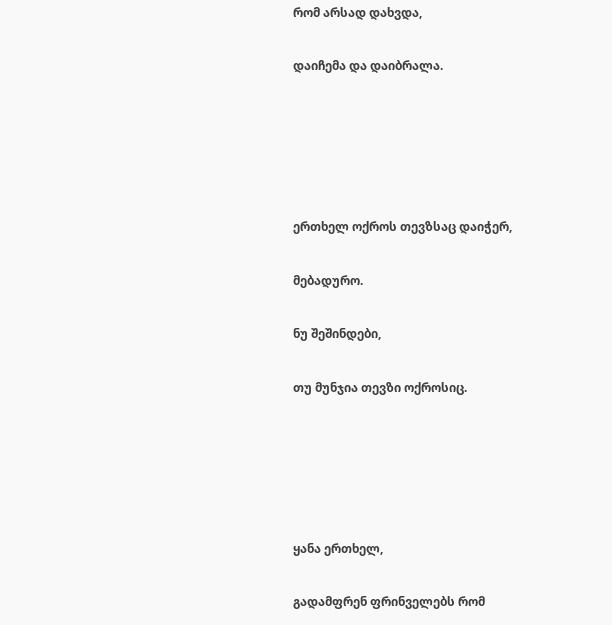რომ არსად დახვდა,

დაიჩემა და დაიბრალა.





ერთხელ ოქროს თევზსაც დაიჭერ,

მებადურო.

ნუ შეშინდები,

თუ მუნჯია თევზი ოქროსიც.





ყანა ერთხელ,

გადამფრენ ფრინველებს რომ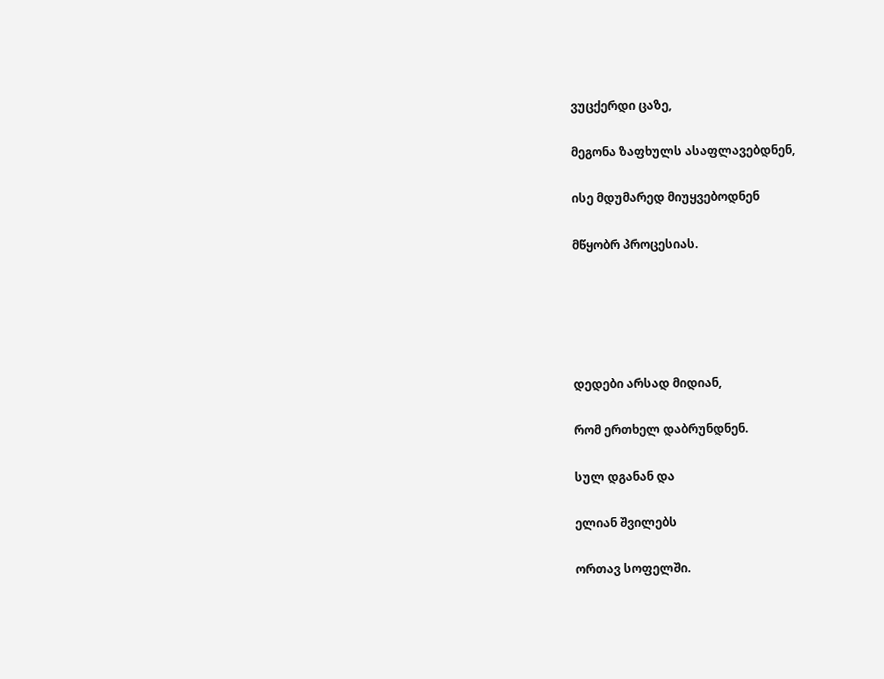ვუცქერდი ცაზე,

მეგონა ზაფხულს ასაფლავებდნენ,

ისე მდუმარედ მიუყვებოდნენ

მწყობრ პროცესიას.





დედები არსად მიდიან,

რომ ერთხელ დაბრუნდნენ.

სულ დგანან და

ელიან შვილებს

ორთავ სოფელში.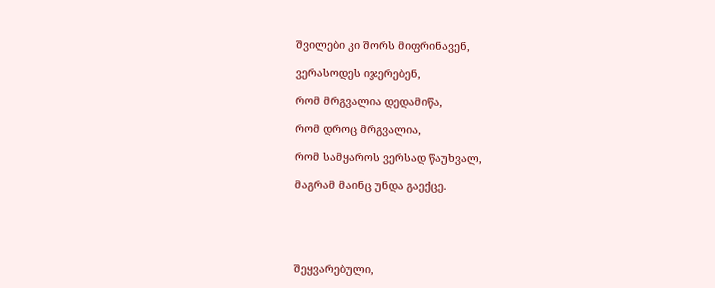შვილები კი შორს მიფრინავენ,

ვერასოდეს იჯერებენ,

რომ მრგვალია დედამიწა,

რომ დროც მრგვალია,

რომ სამყაროს ვერსად წაუხვალ,

მაგრამ მაინც უნდა გაექცე.





შეყვარებული,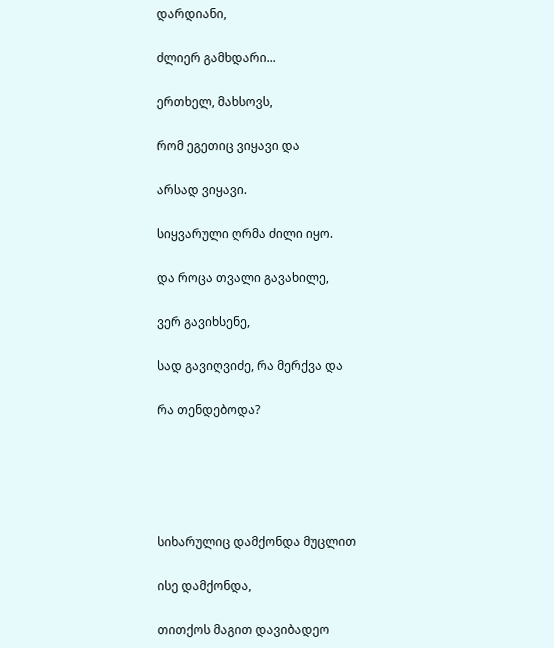დარდიანი,

ძლიერ გამხდარი...

ერთხელ, მახსოვს,

რომ ეგეთიც ვიყავი და

არსად ვიყავი.

სიყვარული ღრმა ძილი იყო.

და როცა თვალი გავახილე,

ვერ გავიხსენე,

სად გავიღვიძე, რა მერქვა და

რა თენდებოდა?





სიხარულიც დამქონდა მუცლით

ისე დამქონდა,

თითქოს მაგით დავიბადეო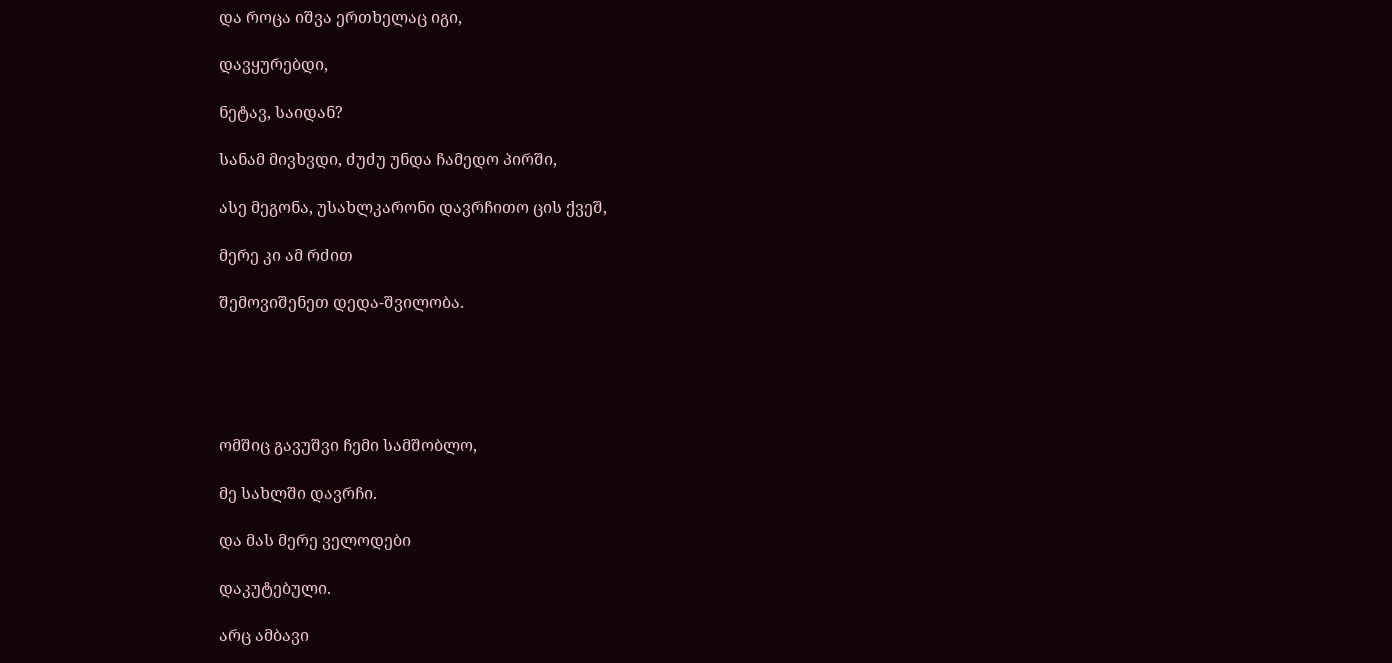და როცა იშვა ერთხელაც იგი,

დავყურებდი,

ნეტავ, საიდან?

სანამ მივხვდი, ძუძუ უნდა ჩამედო პირში,

ასე მეგონა, უსახლკარონი დავრჩითო ცის ქვეშ,

მერე კი ამ რძით

შემოვიშენეთ დედა-შვილობა.





ომშიც გავუშვი ჩემი სამშობლო,

მე სახლში დავრჩი.

და მას მერე ველოდები

დაკუტებული.

არც ამბავი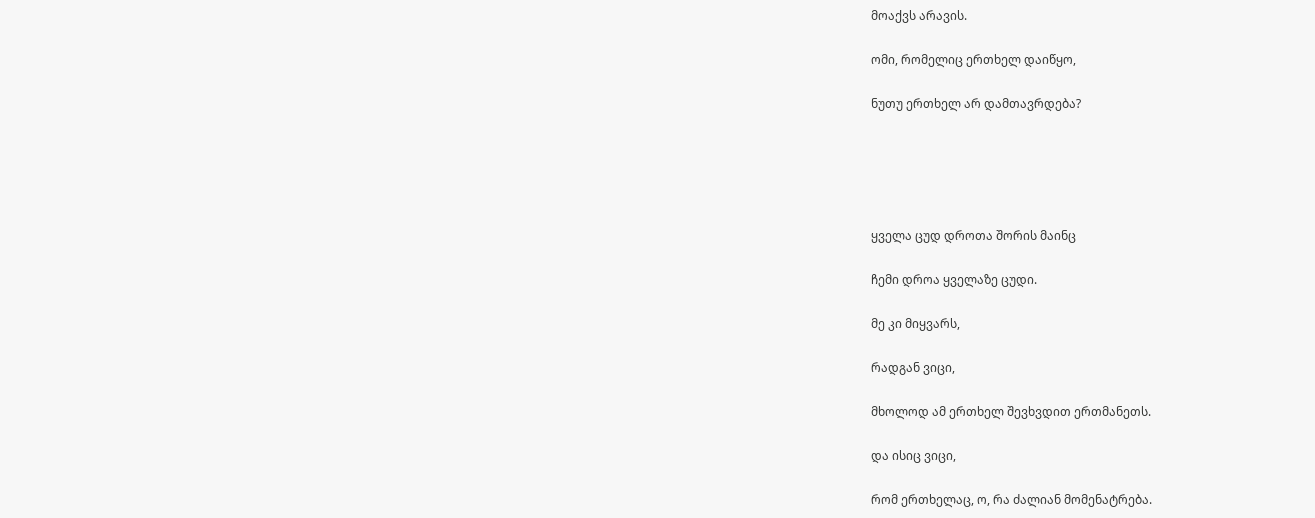მოაქვს არავის.

ომი, რომელიც ერთხელ დაიწყო,

ნუთუ ერთხელ არ დამთავრდება?





ყველა ცუდ დროთა შორის მაინც

ჩემი დროა ყველაზე ცუდი.

მე კი მიყვარს,

რადგან ვიცი,

მხოლოდ ამ ერთხელ შევხვდით ერთმანეთს.

და ისიც ვიცი,

რომ ერთხელაც, ო, რა ძალიან მომენატრება.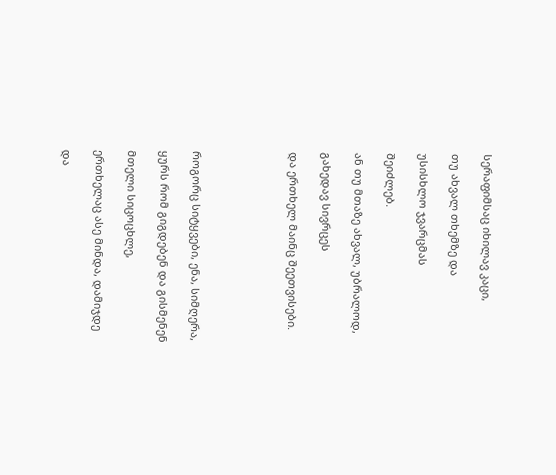სერაფიმსაც იხილავ კაცი,

თუ ახვალ თხემზე და

უსისხლო ჯვარცმას

შეიძლებ.

ან თუ მთაზე ახვალ, უბრალოდ,

გახედავ სივრცეს

და ერთხელ მაინც შეეთვისები.





როგორც სიტყვები, ენა, სიმღერა,

ყურს რომ გიგდებენ და გისმენენ

მთელი სიცოცხლე,

ერთხელაც ასე მინდა, დამიჯდე

და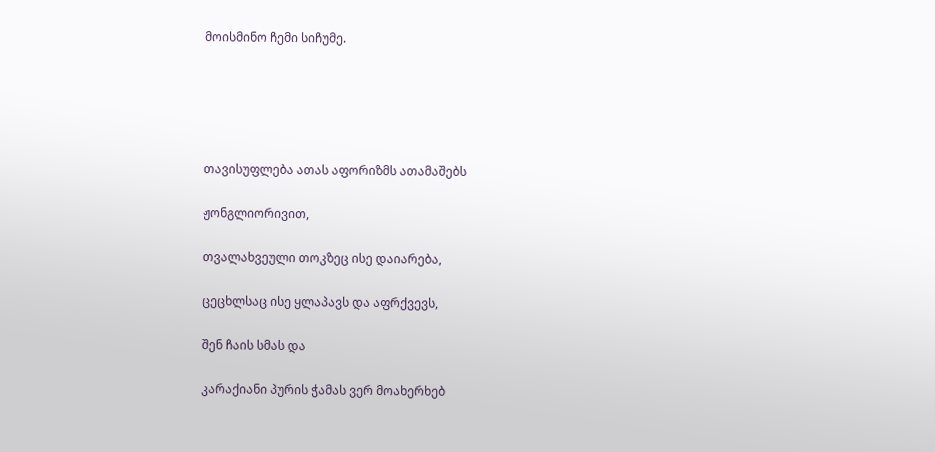მოისმინო ჩემი სიჩუმე.





თავისუფლება ათას აფორიზმს ათამაშებს

ჟონგლიორივით,

თვალახვეული თოკზეც ისე დაიარება,

ცეცხლსაც ისე ყლაპავს და აფრქვევს,

შენ ჩაის სმას და

კარაქიანი პურის ჭამას ვერ მოახერხებ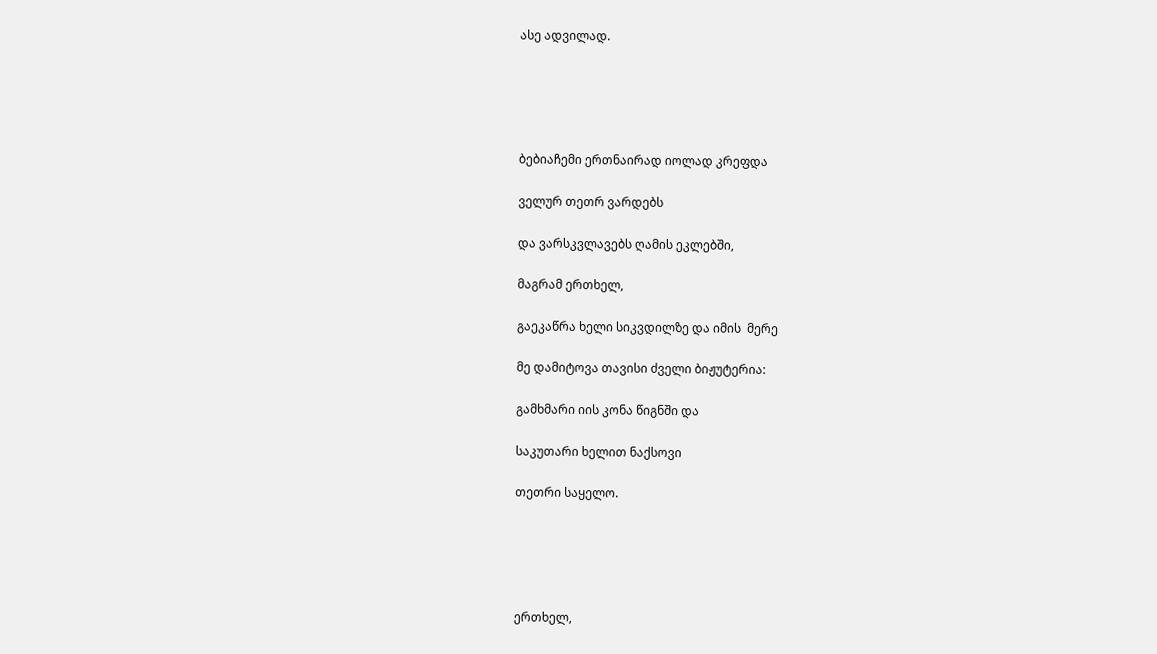ასე ადვილად.





ბებიაჩემი ერთნაირად იოლად კრეფდა

ველურ თეთრ ვარდებს

და ვარსკვლავებს ღამის ეკლებში,

მაგრამ ერთხელ,

გაეკაწრა ხელი სიკვდილზე და იმის  მერე

მე დამიტოვა თავისი ძველი ბიჟუტერია:

გამხმარი იის კონა წიგნში და

საკუთარი ხელით ნაქსოვი

თეთრი საყელო.





ერთხელ,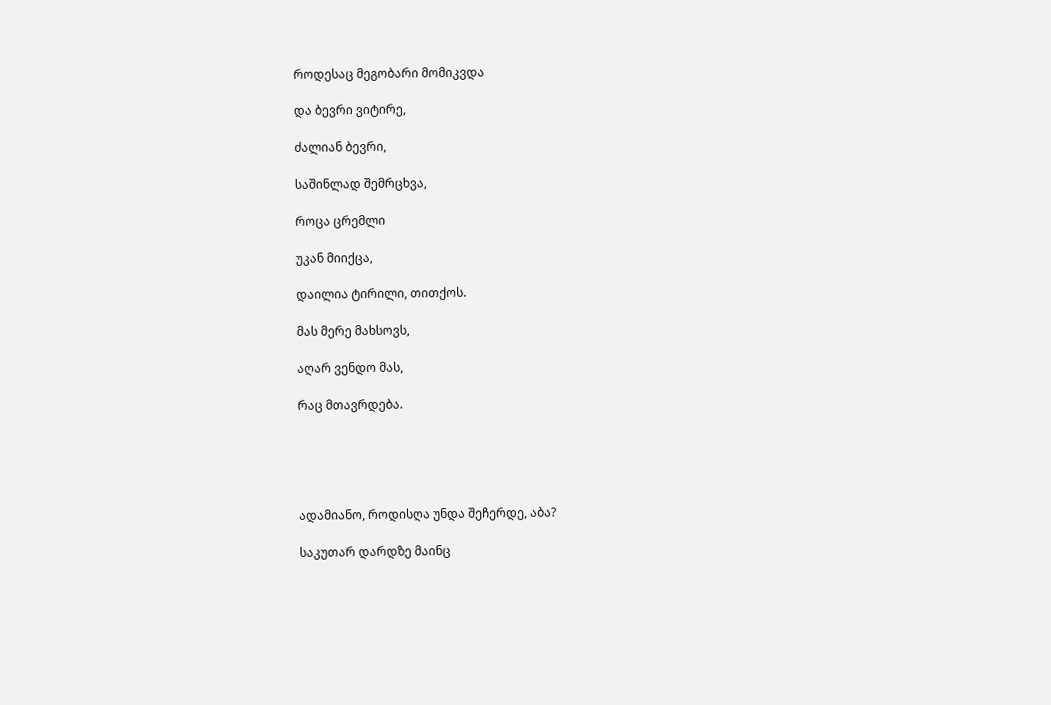როდესაც მეგობარი მომიკვდა

და ბევრი ვიტირე,

ძალიან ბევრი,

საშინლად შემრცხვა,

როცა ცრემლი

უკან მიიქცა,

დაილია ტირილი, თითქოს.

მას მერე მახსოვს,

აღარ ვენდო მას,

რაც მთავრდება.





ადამიანო, როდისღა უნდა შეჩერდე, აბა?

საკუთარ დარდზე მაინც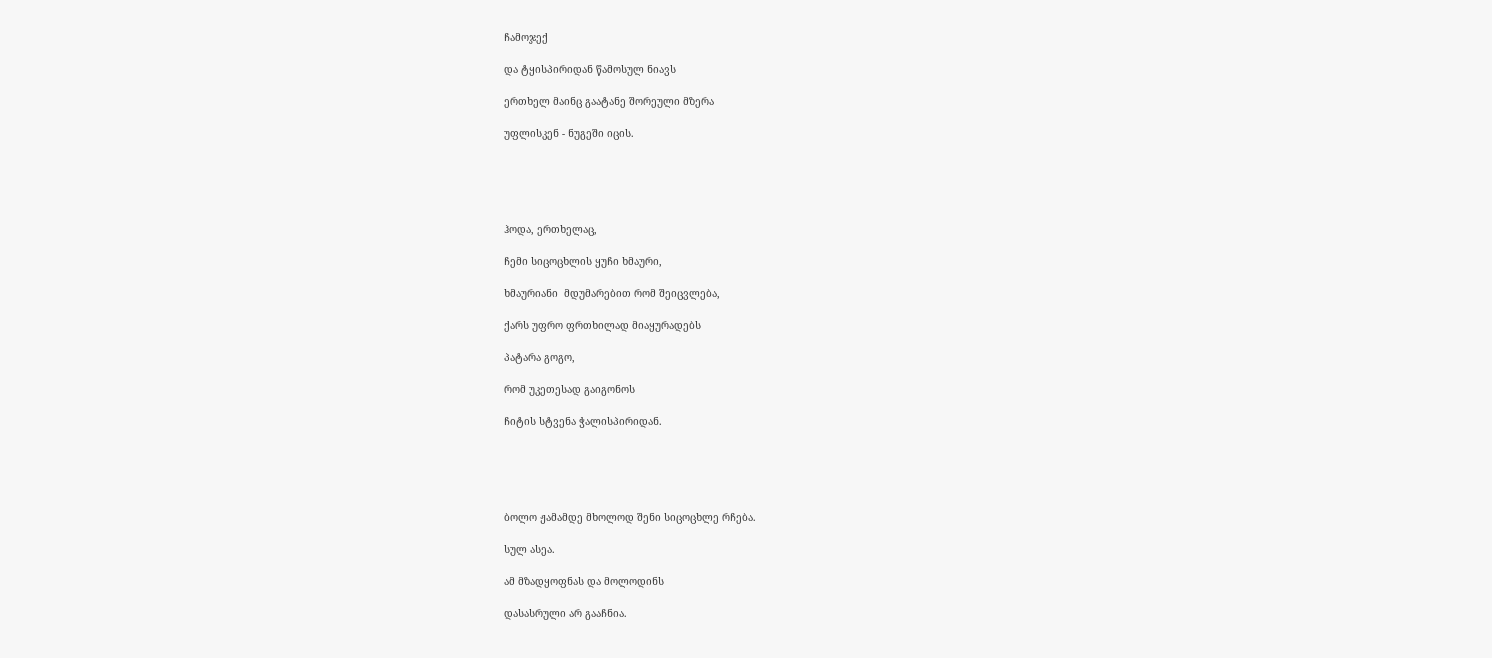ჩამოჯექ

და ტყისპირიდან წამოსულ ნიავს

ერთხელ მაინც გაატანე შორეული მზერა

უფლისკენ - ნუგეში იცის.





ჰოდა, ერთხელაც,

ჩემი სიცოცხლის ყუჩი ხმაური,

ხმაურიანი  მდუმარებით რომ შეიცვლება,

ქარს უფრო ფრთხილად მიაყურადებს

პატარა გოგო,

რომ უკეთესად გაიგონოს

ჩიტის სტვენა ჭალისპირიდან.





ბოლო ჟამამდე მხოლოდ შენი სიცოცხლე რჩება.

სულ ასეა.

ამ მზადყოფნას და მოლოდინს

დასასრული არ გააჩნია.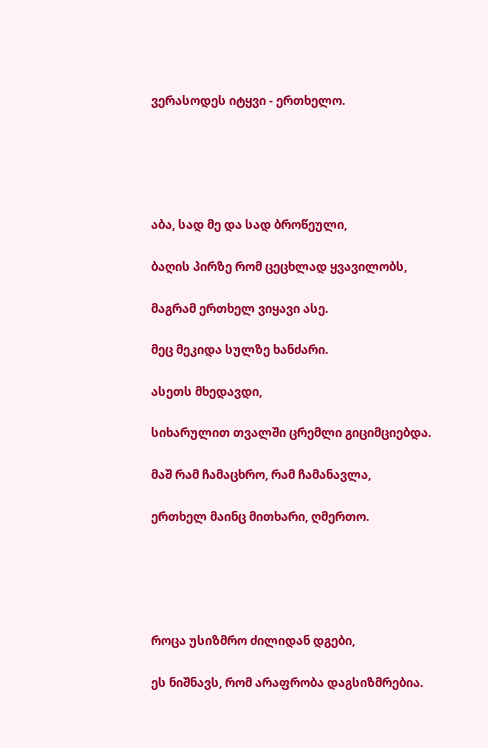ვერასოდეს იტყვი - ერთხელო.





აბა, სად მე და სად ბროწეული,

ბაღის პირზე რომ ცეცხლად ყვავილობს,

მაგრამ ერთხელ ვიყავი ასე.

მეც მეკიდა სულზე ხანძარი.

ასეთს მხედავდი,

სიხარულით თვალში ცრემლი გიციმციებდა.

მაშ რამ ჩამაცხრო, რამ ჩამანავლა,

ერთხელ მაინც მითხარი, ღმერთო.





როცა უსიზმრო ძილიდან დგები,

ეს ნიშნავს, რომ არაფრობა დაგსიზმრებია.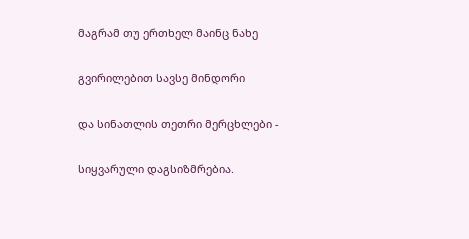მაგრამ თუ ერთხელ მაინც ნახე

გვირილებით სავსე მინდორი

და სინათლის თეთრი მერცხლები -

სიყვარული დაგსიზმრებია.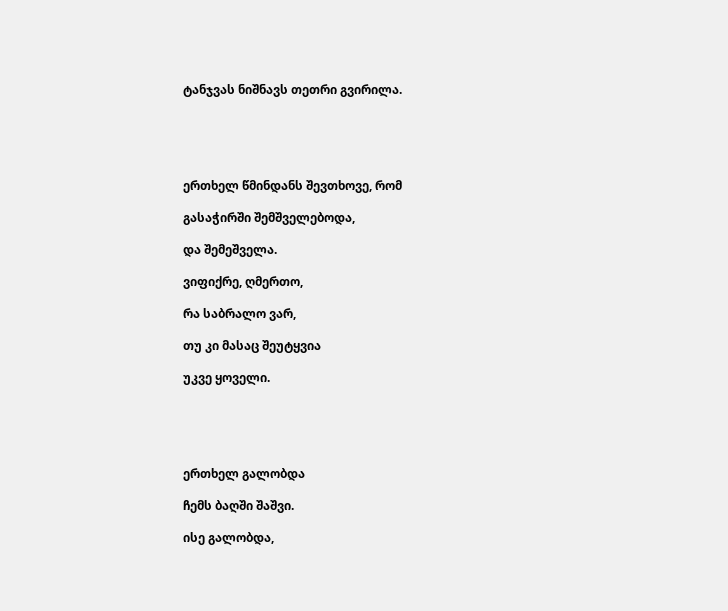ტანჯვას ნიშნავს თეთრი გვირილა.





ერთხელ წმინდანს შევთხოვე, რომ

გასაჭირში შემშველებოდა,

და შემეშველა.

ვიფიქრე, ღმერთო,

რა საბრალო ვარ,

თუ კი მასაც შეუტყვია

უკვე ყოველი.





ერთხელ გალობდა

ჩემს ბაღში შაშვი.

ისე გალობდა,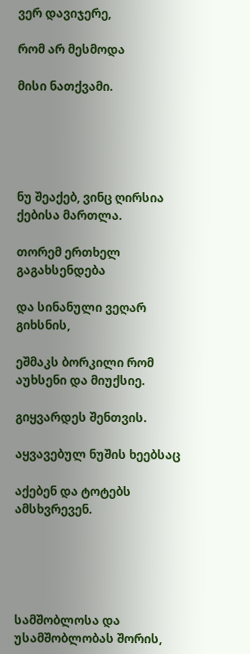ვერ დავიჯერე,

რომ არ მესმოდა

მისი ნათქვამი.





ნუ შეაქებ, ვინც ღირსია ქებისა მართლა.

თორემ ერთხელ გაგახსენდება

და სინანული ვეღარ გიხსნის,

ეშმაკს ბორკილი რომ აუხსენი და მიუქსიე.

გიყვარდეს შენთვის.

აყვავებულ ნუშის ხეებსაც

აქებენ და ტოტებს ამსხვრევენ.





სამშობლოსა და უსამშობლობას შორის,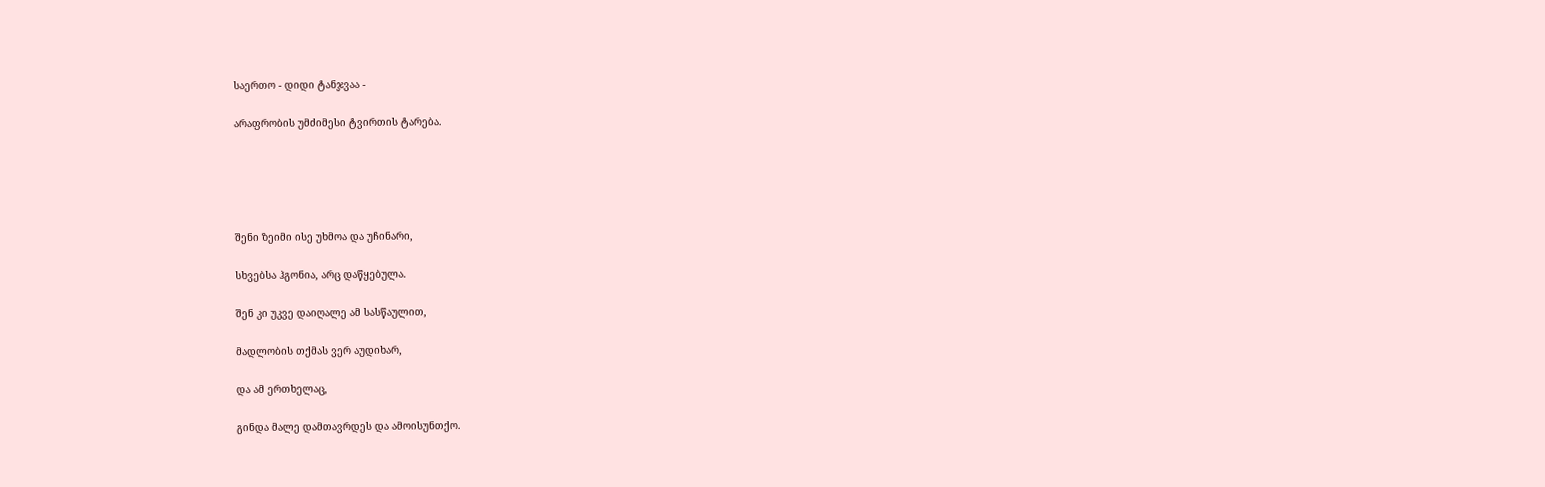საერთო - დიდი ტანჯვაა -

არაფრობის უმძიმესი ტვირთის ტარება.





შენი ზეიმი ისე უხმოა და უჩინარი,

სხვებსა ჰგონია, არც დაწყებულა.

შენ კი უკვე დაიღალე ამ სასწაულით,

მადლობის თქმას ვერ აუდიხარ,

და ამ ერთხელაც,

გინდა მალე დამთავრდეს და ამოისუნთქო.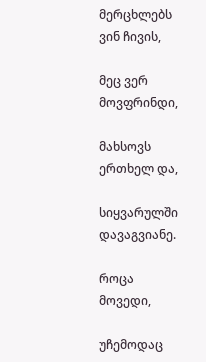მერცხლებს ვინ ჩივის,

მეც ვერ მოვფრინდი,

მახსოვს ერთხელ და,

სიყვარულში დავაგვიანე.

როცა მოვედი,

უჩემოდაც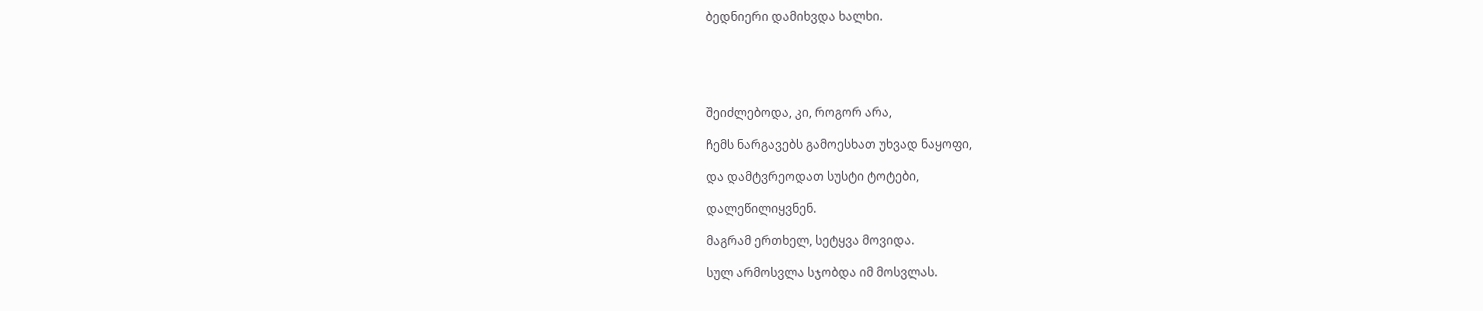ბედნიერი დამიხვდა ხალხი.





შეიძლებოდა, კი, როგორ არა,

ჩემს ნარგავებს გამოესხათ უხვად ნაყოფი,

და დამტვრეოდათ სუსტი ტოტები,

დალეწილიყვნენ.

მაგრამ ერთხელ, სეტყვა მოვიდა.

სულ არმოსვლა სჯობდა იმ მოსვლას.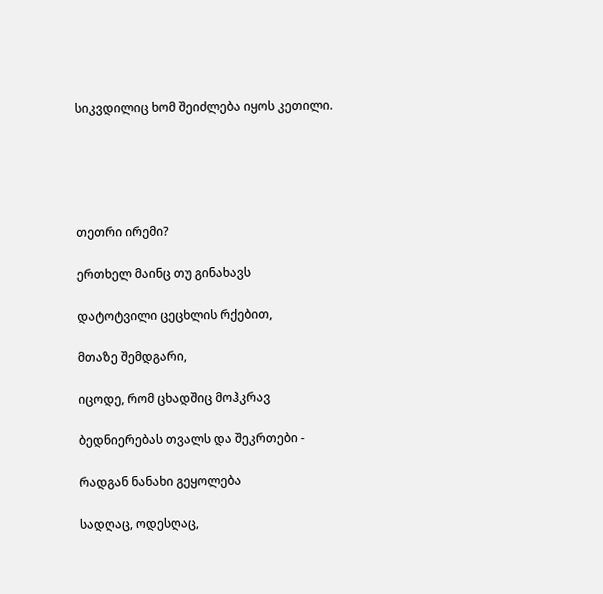სიკვდილიც ხომ შეიძლება იყოს კეთილი.





თეთრი ირემი?

ერთხელ მაინც თუ გინახავს

დატოტვილი ცეცხლის რქებით,

მთაზე შემდგარი,

იცოდე, რომ ცხადშიც მოჰკრავ

ბედნიერებას თვალს და შეკრთები -

რადგან ნანახი გეყოლება

სადღაც, ოდესღაც,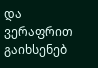და ვერაფრით გაიხსენებ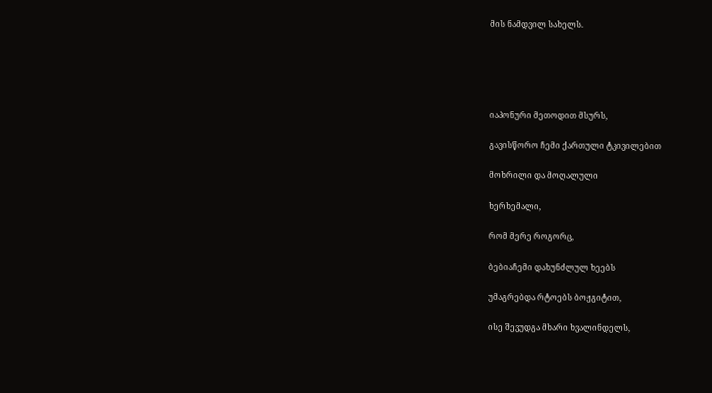მის ნამდვილ სახელს.





იაპონური მეთოდით მსურს,

გავისწორო ჩემი ქართული ტკივილებით

მოხრილი და მოღალული

ხერხემალი,

რომ მერე როგორც,

ბებიაჩემი დახუნძლულ ხეებს

უმაგრებდა რტოებს ბოჟგიტით,

ისე შევუდგა მხარი ხვალინდელს,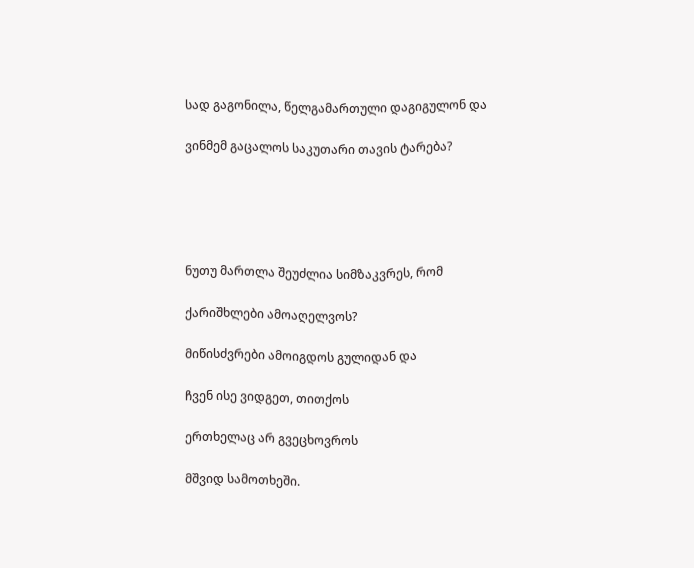სად გაგონილა, წელგამართული დაგიგულონ და

ვინმემ გაცალოს საკუთარი თავის ტარება?





ნუთუ მართლა შეუძლია სიმზაკვრეს, რომ

ქარიშხლები ამოაღელვოს?

მიწისძვრები ამოიგდოს გულიდან და

ჩვენ ისე ვიდგეთ, თითქოს

ერთხელაც არ გვეცხოვროს

მშვიდ სამოთხეში.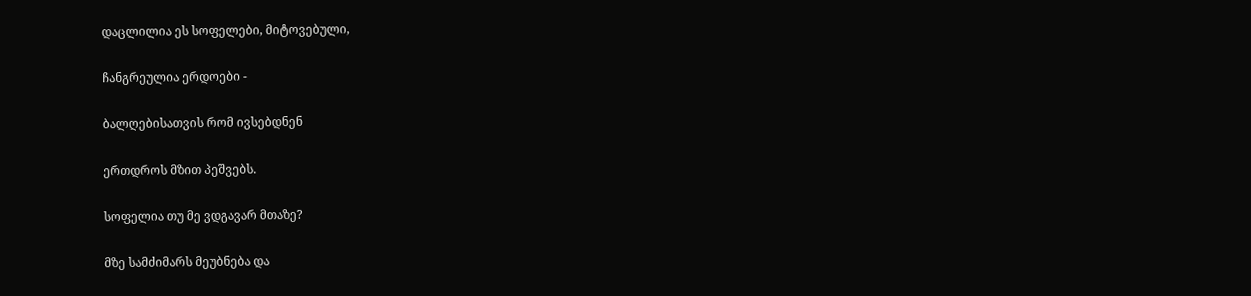დაცლილია ეს სოფელები, მიტოვებული,

ჩანგრეულია ერდოები -

ბალღებისათვის რომ ივსებდნენ

ერთდროს მზით პეშვებს.

სოფელია თუ მე ვდგავარ მთაზე?

მზე სამძიმარს მეუბნება და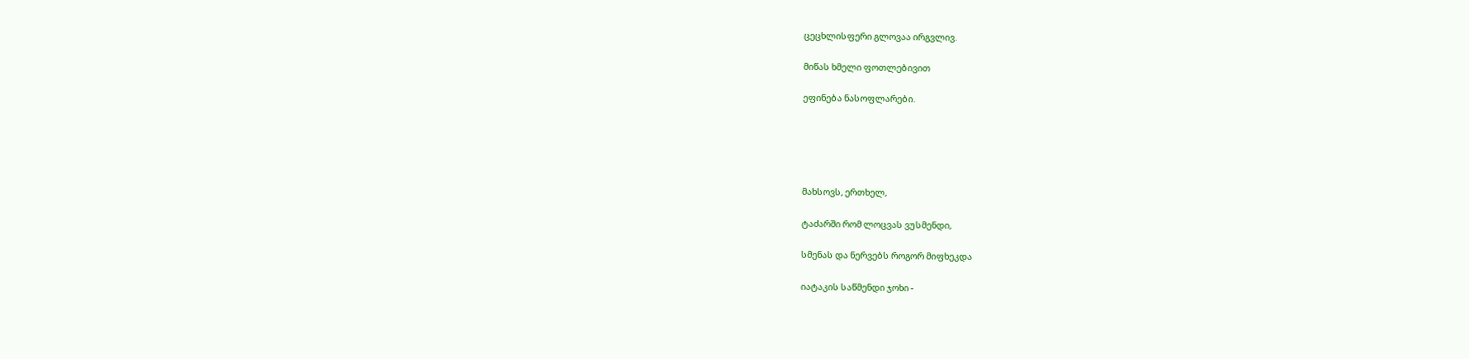ცეცხლისფერი გლოვაა ირგვლივ.

მიწას ხმელი ფოთლებივით

ეფინება ნასოფლარები.





მახსოვს, ერთხელ,

ტაძარში რომ ლოცვას ვუსმენდი,

სმენას და ნერვებს როგორ მიფხეკდა

იატაკის საწმენდი ჯოხი -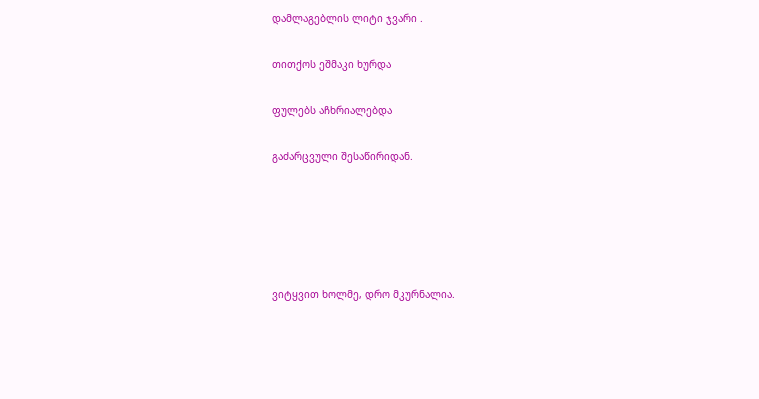დამლაგებლის ლიტი ჯვარი .

თითქოს ეშმაკი ხურდა

ფულებს აჩხრიალებდა

გაძარცვული შესაწირიდან.





ვიტყვით ხოლმე, დრო მკურნალია.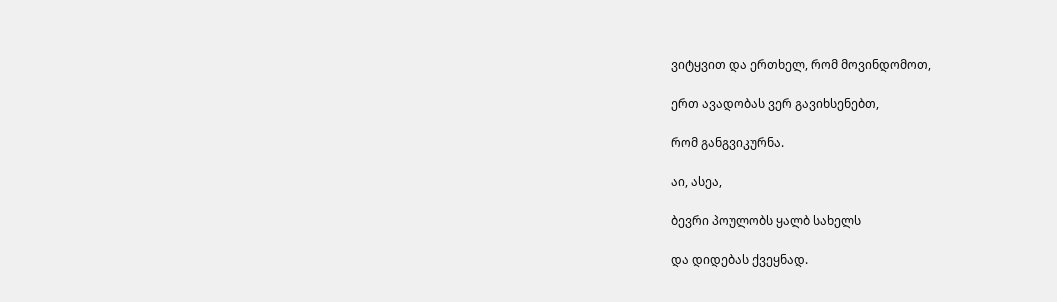ვიტყვით და ერთხელ, რომ მოვინდომოთ,

ერთ ავადობას ვერ გავიხსენებთ,

რომ განგვიკურნა.

აი, ასეა,

ბევრი პოულობს ყალბ სახელს

და დიდებას ქვეყნად.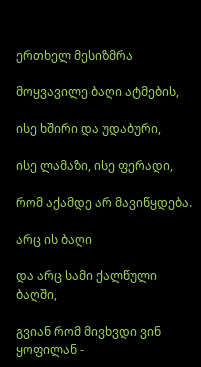ერთხელ მესიზმრა

მოყვავილე ბაღი ატმების,

ისე ხშირი და უდაბური,

ისე ლამაზი, ისე ფერადი,

რომ აქამდე არ მავიწყდება.

არც ის ბაღი

და არც სამი ქალწული ბაღში,

გვიან რომ მივხვდი ვინ ყოფილან -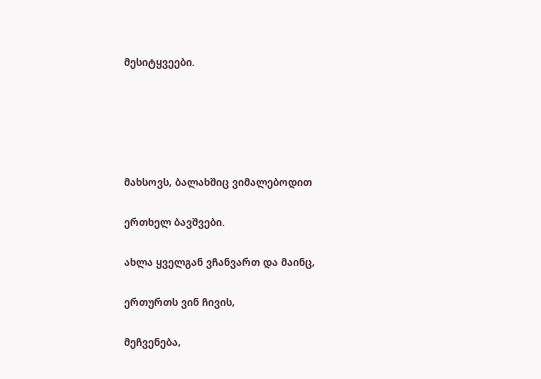მესიტყვეები.





მახსოვს, ბალახშიც ვიმალებოდით

ერთხელ ბავშვები.

ახლა ყველგან ვჩანვართ და მაინც,

ერთურთს ვინ ჩივის,

მეჩვენება,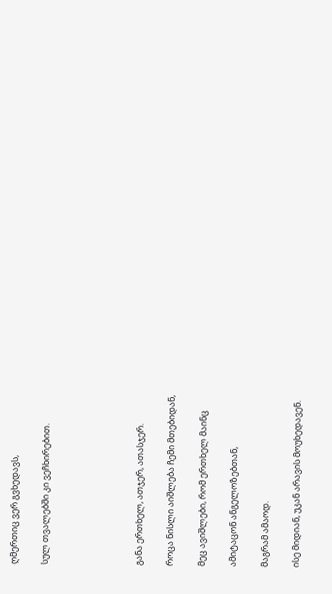ღმერთიც ვერ გვხედავს,

სულ თვალებში კი ვეჩხირებით.





განა ერთხელ, ათჯერ, ათასჯერ.

როცა ნისლი აიშლება ჩემი მთებიდან,

მეც ავიშლები, რომ ერთხელ მაინც

ამიტაცონ ანგელოზებთან,

მაგრამ ამაოდ.

ისე მიდიან, უკან არავის მოუხედავენ.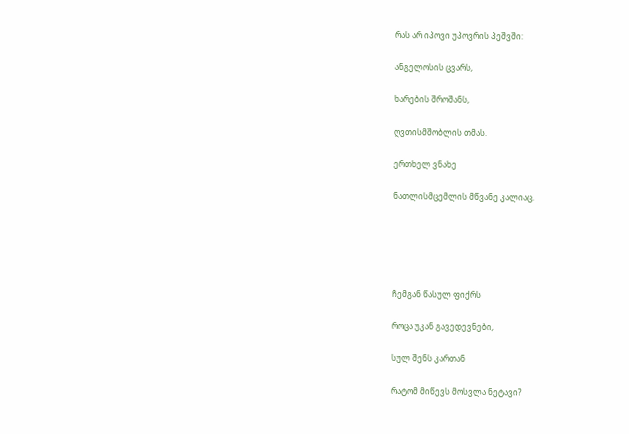რას არ იპოვი უპოვრის პეშვში:

ანგელოსის ცვარს,

ხარების შროშანს,

ღვთისმშობლის თმას.

ერთხელ ვნახე

ნათლისმცემლის მწვანე კალიაც.





ჩემგან წასულ ფიქრს

როცა უკან გავედევნები,

სულ შენს კართან

რატომ მიწევს მოსვლა ნეტავი?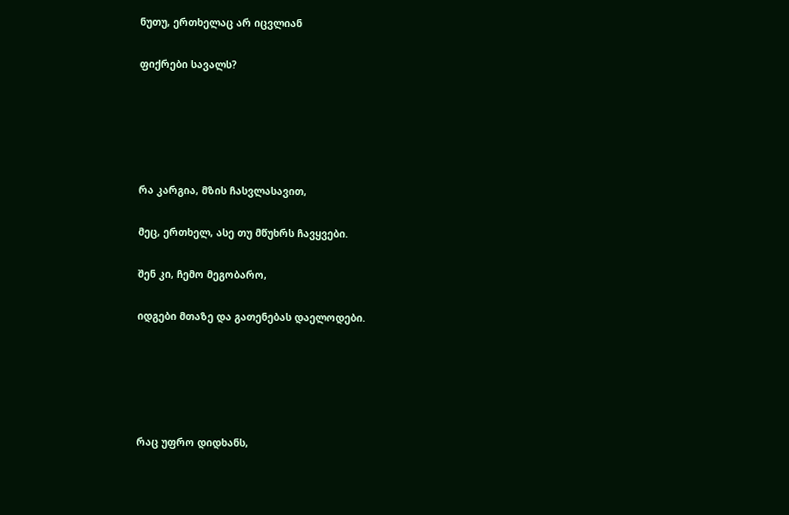ნუთუ, ერთხელაც არ იცვლიან

ფიქრები სავალს?





რა კარგია, მზის ჩასვლასავით,

მეც, ერთხელ, ასე თუ მწუხრს ჩავყვები.

შენ კი, ჩემო მეგობარო,

იდგები მთაზე და გათენებას დაელოდები.





რაც უფრო დიდხანს,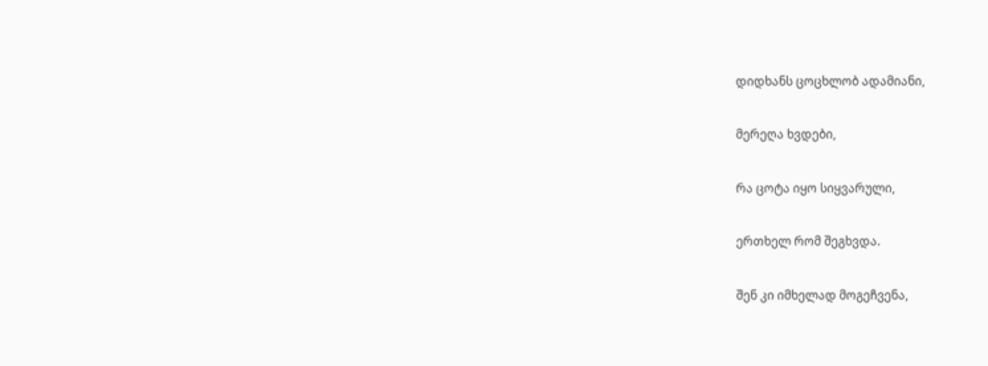დიდხანს ცოცხლობ ადამიანი,

მერეღა ხვდები,

რა ცოტა იყო სიყვარული,

ერთხელ რომ შეგხვდა.

შენ კი იმხელად მოგეჩვენა,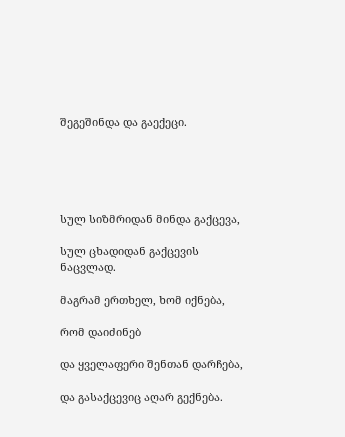შეგეშინდა და გაექეცი.





სულ სიზმრიდან მინდა გაქცევა,

სულ ცხადიდან გაქცევის ნაცვლად.

მაგრამ ერთხელ, ხომ იქნება,

რომ დაიძინებ

და ყველაფერი შენთან დარჩება,

და გასაქცევიც აღარ გექნება.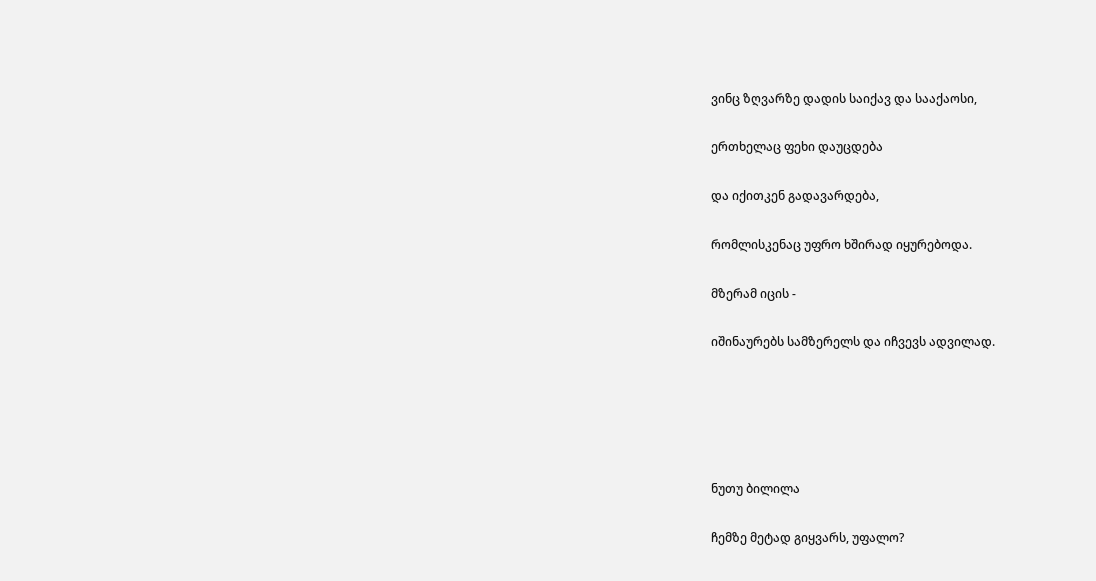ვინც ზღვარზე დადის საიქავ და სააქაოსი,

ერთხელაც ფეხი დაუცდება

და იქითკენ გადავარდება,

რომლისკენაც უფრო ხშირად იყურებოდა.

მზერამ იცის -

იშინაურებს სამზერელს და იჩვევს ადვილად.





ნუთუ ბილილა

ჩემზე მეტად გიყვარს, უფალო?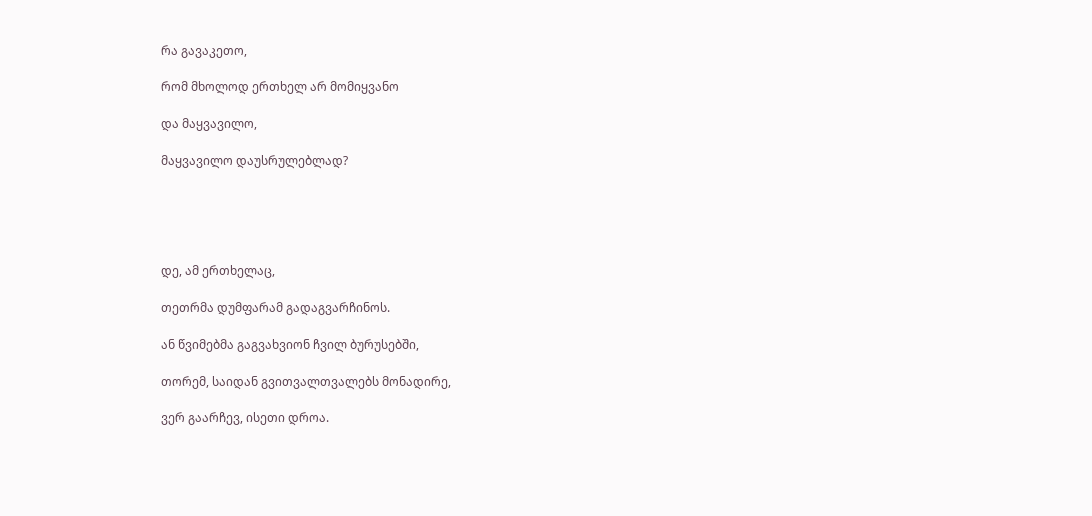რა გავაკეთო,

რომ მხოლოდ ერთხელ არ მომიყვანო

და მაყვავილო,

მაყვავილო დაუსრულებლად?





დე, ამ ერთხელაც,

თეთრმა დუმფარამ გადაგვარჩინოს.

ან წვიმებმა გაგვახვიონ ჩვილ ბურუსებში,

თორემ, საიდან გვითვალთვალებს მონადირე,

ვერ გაარჩევ, ისეთი დროა.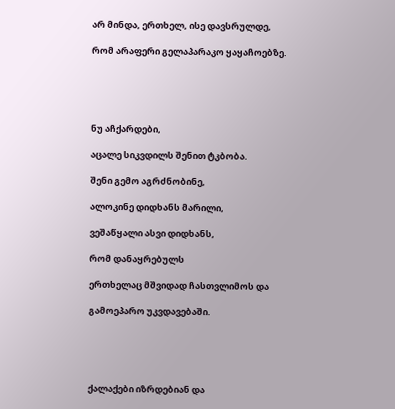არ მინდა, ერთხელ, ისე დავსრულდე,

რომ არაფერი გელაპარაკო ყაყაჩოებზე.





ნუ აჩქარდები,

აცალე სიკვდილს შენით ტკბობა.

შენი გემო აგრძნობინე,

ალოკინე დიდხანს მარილი,

ვეშაწყალი ასვი დიდხანს,

რომ დანაყრებულს

ერთხელაც მშვიდად ჩასთვლიმოს და

გამოეპარო უკვდავებაში.





ქალაქები იზრდებიან და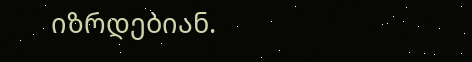იზრდებიან.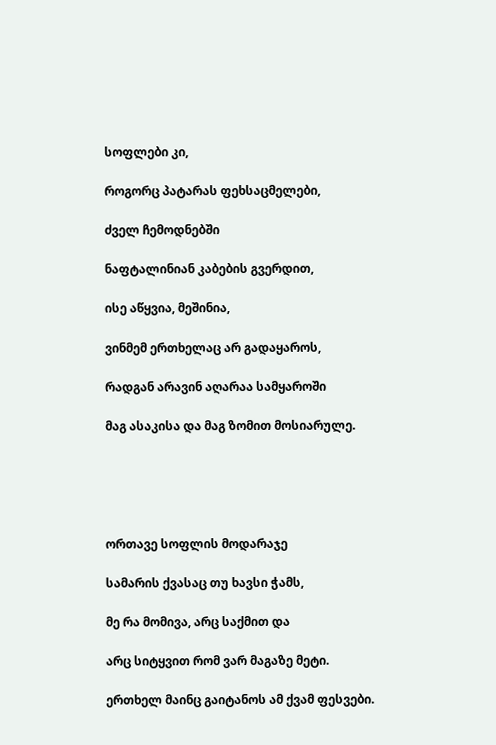სოფლები კი,

როგორც პატარას ფეხსაცმელები,

ძველ ჩემოდნებში

ნაფტალინიან კაბების გვერდით,

ისე აწყვია, მეშინია,

ვინმემ ერთხელაც არ გადაყაროს,

რადგან არავინ აღარაა სამყაროში

მაგ ასაკისა და მაგ ზომით მოსიარულე.





ორთავე სოფლის მოდარაჯე

სამარის ქვასაც თუ ხავსი ჭამს,

მე რა მომივა, არც საქმით და

არც სიტყვით რომ ვარ მაგაზე მეტი.

ერთხელ მაინც გაიტანოს ამ ქვამ ფესვები.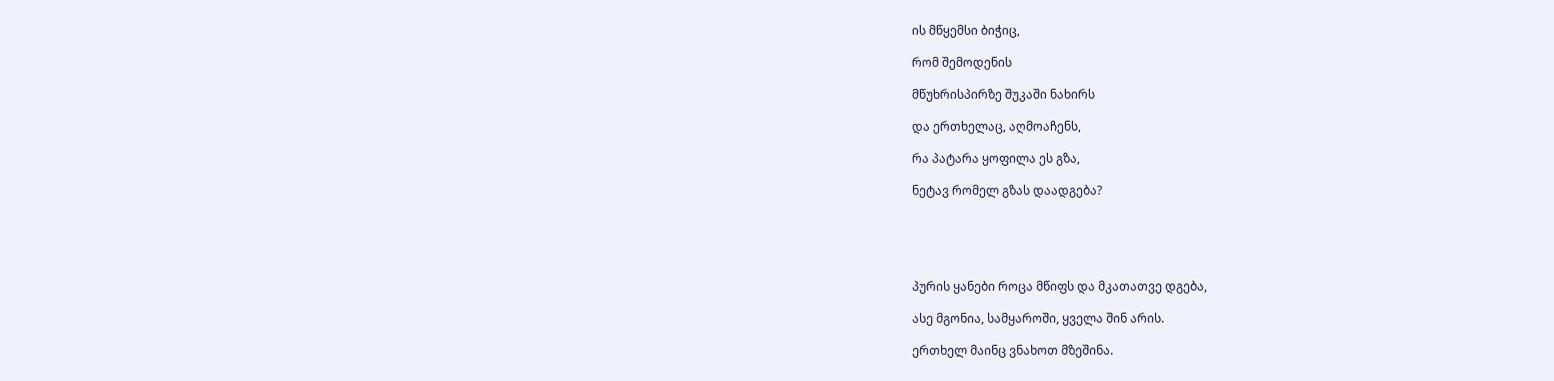ის მწყემსი ბიჭიც,

რომ შემოდენის

მწუხრისპირზე შუკაში ნახირს

და ერთხელაც, აღმოაჩენს,

რა პატარა ყოფილა ეს გზა,

ნეტავ რომელ გზას დაადგება?





პურის ყანები როცა მწიფს და მკათათვე დგება,

ასე მგონია, სამყაროში, ყველა შინ არის.

ერთხელ მაინც ვნახოთ მზეშინა.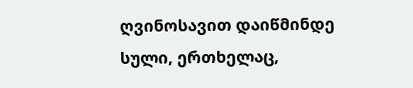ღვინოსავით დაიწმინდე სული, ერთხელაც,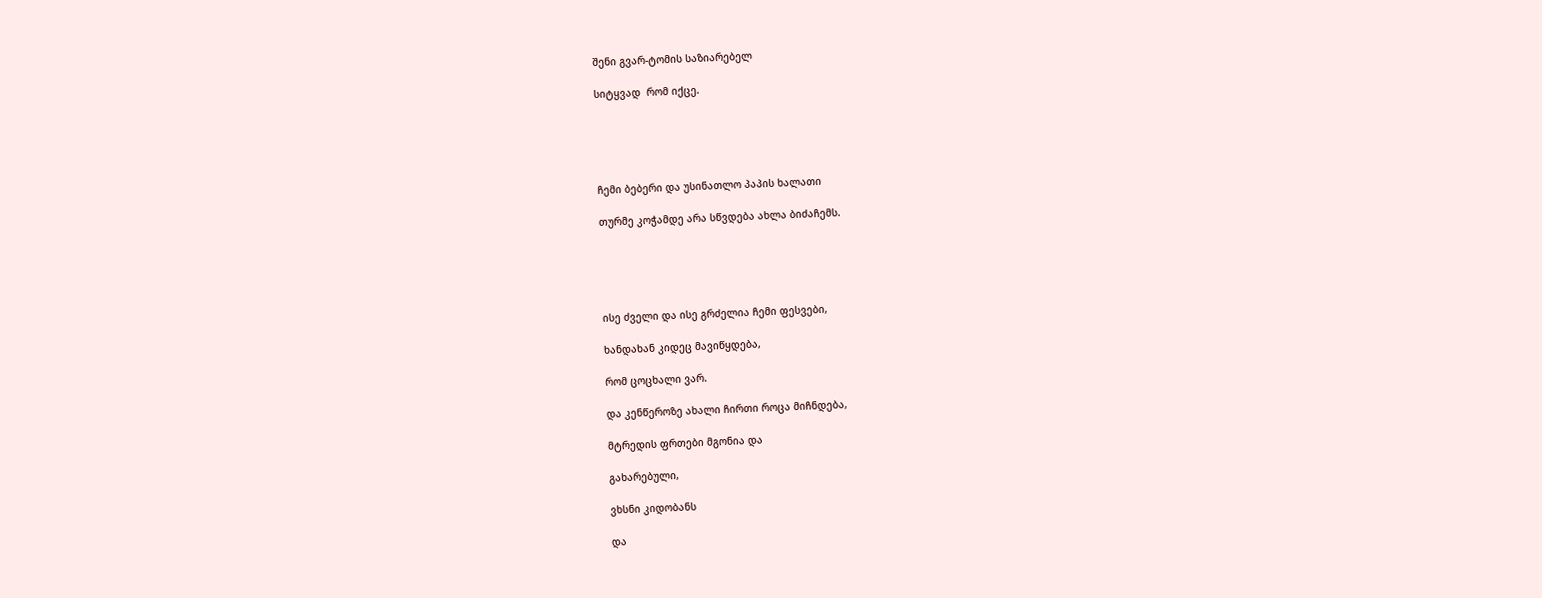შენი გვარ-ტომის საზიარებელ

სიტყვად  რომ იქცე.





ჩემი ბებერი და უსინათლო პაპის ხალათი

თურმე კოჭამდე არა სწვდება ახლა ბიძაჩემს.





ისე ძველი და ისე გრძელია ჩემი ფესვები,

ხანდახან კიდეც მავიწყდება,

რომ ცოცხალი ვარ.

და კენწეროზე ახალი ჩირთი როცა მიჩნდება,

მტრედის ფრთები მგონია და

გახარებული,

ვხსნი კიდობანს

და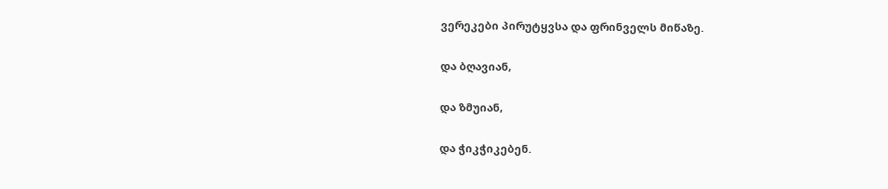ვერეკები პირუტყვსა და ფრინველს მიწაზე.

და ბღავიან,

და ზმუიან,

და ჭიკჭიკებენ.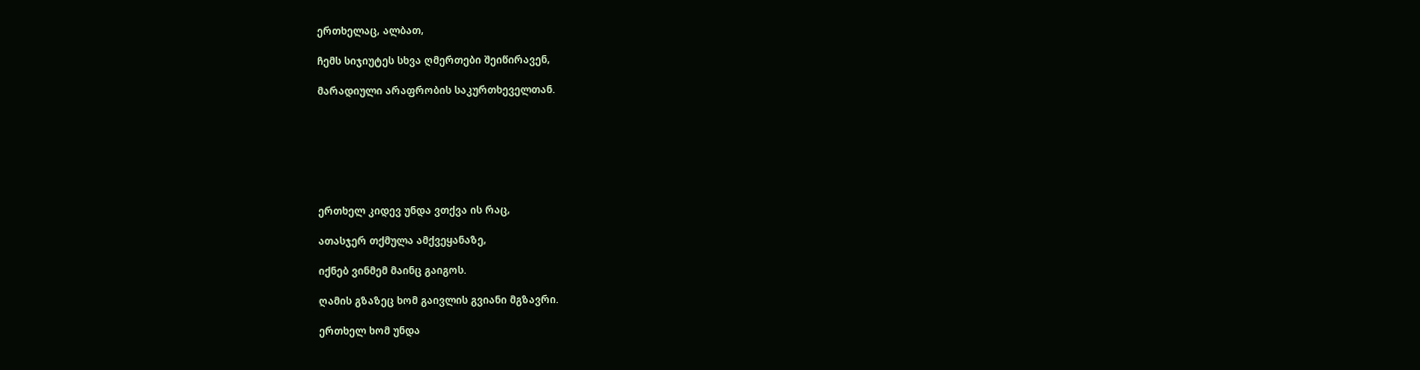ერთხელაც, ალბათ,

ჩემს სიჯიუტეს სხვა ღმერთები შეიწირავენ,

მარადიული არაფრობის საკურთხეველთან.







ერთხელ კიდევ უნდა ვთქვა ის რაც,

ათასჯერ თქმულა ამქვეყანაზე,

იქნებ ვინმემ მაინც გაიგოს.

ღამის გზაზეც ხომ გაივლის გვიანი მგზავრი.

ერთხელ ხომ უნდა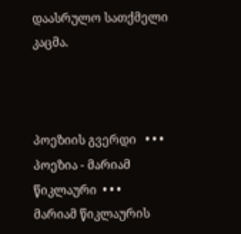დაასრულო სათქმელი კაცმა.



პოეზიის გვერდი   • • •   პოეზია - მარიამ წიკლაური  • • •   მარიამ წიკლაურის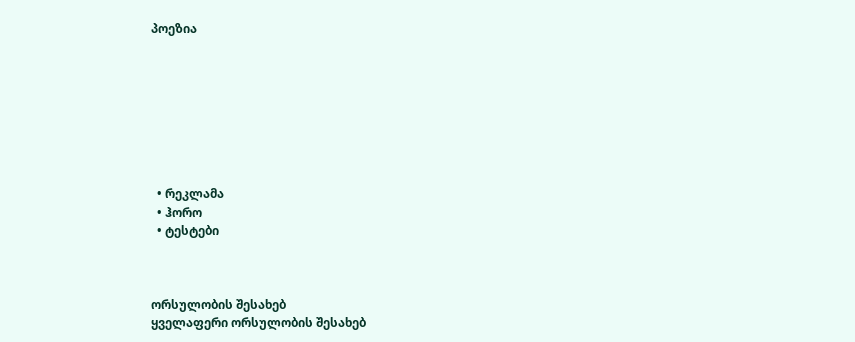პოეზია








  • რეკლამა
  • ჰორო
  • ტესტები



ორსულობის შესახებ
ყველაფერი ორსულობის შესახებ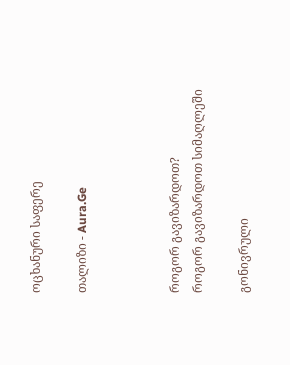ოცხანური საფერე

თალიზი - Aura.Ge



როგორ გავიზარდოთ?
როგორ გავიზარდოთ სიმაღლეში

გონივრული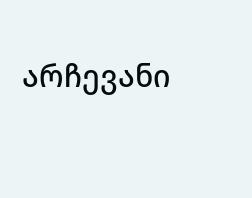არჩევანი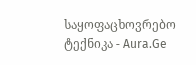საყოფაცხოვრებო ტექნიკა - Aura.Ge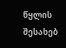წყლის შესახებ